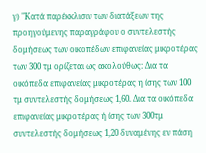γ) "Κατά παρέκκλισιν των διατάξεων της προηγούμενης παραγράφου ο συντελεστής δομήσεως των οικοπέδων επιφανείας μικροτέρας των 300 τμ ορίζεται ως ακολούθως: Δια τα οικόπεδα επιφανείας μικροτέρας η ίσης των 100 τμ συντελεστής δομήσεως 1,60. Δια τα οικόπεδα επιφανείας μικροτέρας ή ίσης των 300τμ συντελεστής δομήσεως 1,20 δυναμένης εν πάση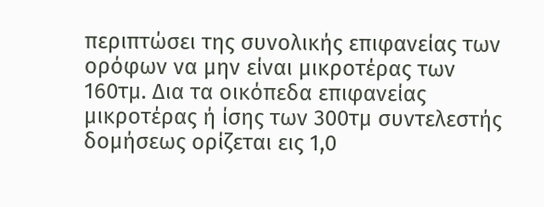περιπτώσει της συνολικής επιφανείας των ορόφων να μην είναι μικροτέρας των 160τμ. Δια τα οικόπεδα επιφανείας μικροτέρας ή ίσης των 300τμ συντελεστής δομήσεως ορίζεται εις 1,0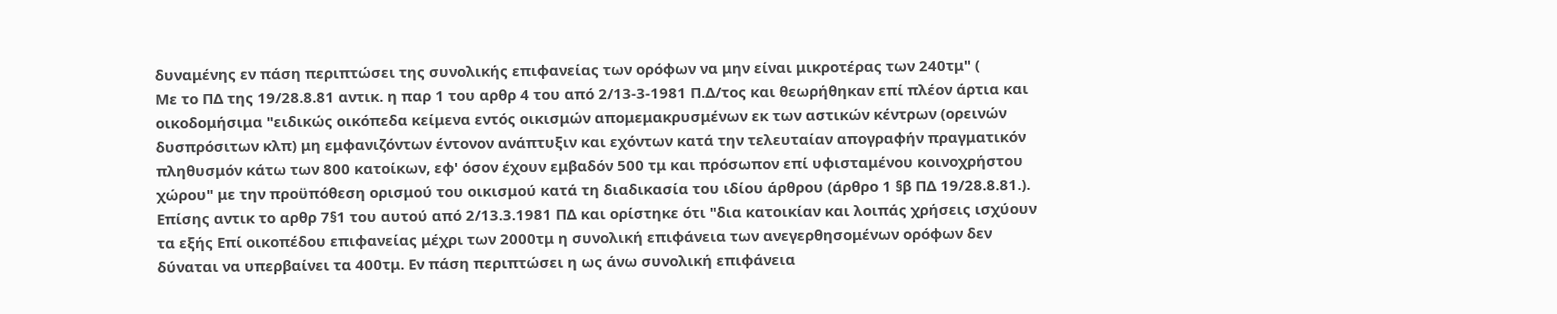δυναμένης εν πάση περιπτώσει της συνολικής επιφανείας των ορόφων να μην είναι μικροτέρας των 240τμ" (
Με το ΠΔ της 19/28.8.81 αντικ. η παρ 1 του αρθρ 4 του από 2/13-3-1981 Π.Δ/τος και θεωρήθηκαν επί πλέον άρτια και οικοδομήσιμα "ειδικώς οικόπεδα κείμενα εντός οικισμών απομεμακρυσμένων εκ των αστικών κέντρων (ορεινών δυσπρόσιτων κλπ) μη εμφανιζόντων έντονον ανάπτυξιν και εχόντων κατά την τελευταίαν απογραφήν πραγματικόν πληθυσμόν κάτω των 800 κατοίκων, εφ' όσον έχουν εμβαδόν 500 τμ και πρόσωπον επί υφισταμένου κοινοχρήστου χώρου" με την προϋπόθεση ορισμού του οικισμού κατά τη διαδικασία του ιδίου άρθρου (άρθρο 1 §β ΠΔ 19/28.8.81.). Επίσης αντικ το αρθρ 7§1 του αυτού από 2/13.3.1981 ΠΔ και ορίστηκε ότι "δια κατοικίαν και λοιπάς χρήσεις ισχύουν τα εξής Επί οικοπέδου επιφανείας μέχρι των 2000τμ η συνολική επιφάνεια των ανεγερθησομένων ορόφων δεν δύναται να υπερβαίνει τα 400τμ. Εν πάση περιπτώσει η ως άνω συνολική επιφάνεια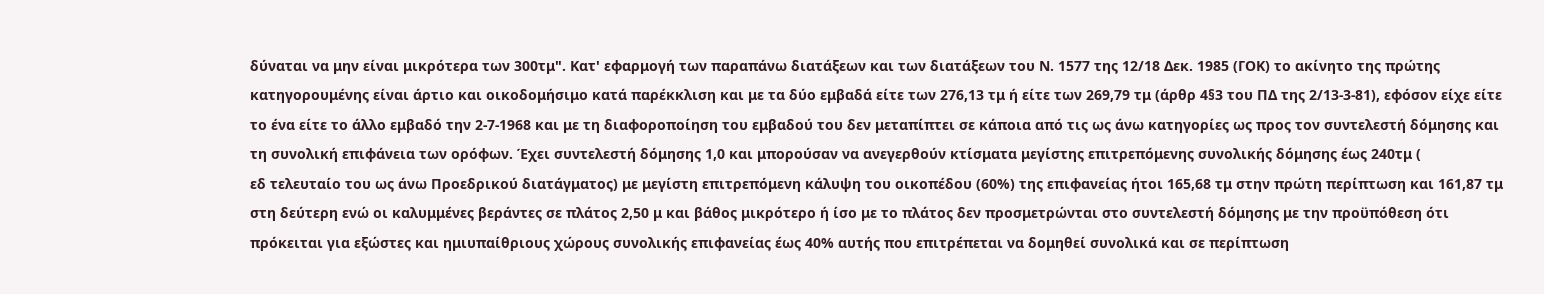δύναται να μην είναι μικρότερα των 300τμ". Κατ' εφαρμογή των παραπάνω διατάξεων και των διατάξεων του Ν. 1577 της 12/18 Δεκ. 1985 (ΓΟΚ) το ακίνητο της πρώτης κατηγορουμένης είναι άρτιο και οικοδομήσιμο κατά παρέκκλιση και με τα δύο εμβαδά είτε των 276,13 τμ ή είτε των 269,79 τμ (άρθρ 4§3 του ΠΔ της 2/13-3-81), εφόσον είχε είτε το ένα είτε το άλλο εμβαδό την 2-7-1968 και με τη διαφοροποίηση του εμβαδού του δεν μεταπίπτει σε κάποια από τις ως άνω κατηγορίες ως προς τον συντελεστή δόμησης και τη συνολική επιφάνεια των ορόφων. Έχει συντελεστή δόμησης 1,0 και μπορούσαν να ανεγερθούν κτίσματα μεγίστης επιτρεπόμενης συνολικής δόμησης έως 240τμ (
εδ τελευταίο του ως άνω Προεδρικού διατάγματος) με μεγίστη επιτρεπόμενη κάλυψη του οικοπέδου (60%) της επιφανείας ήτοι 165,68 τμ στην πρώτη περίπτωση και 161,87 τμ στη δεύτερη ενώ οι καλυμμένες βεράντες σε πλάτος 2,50 μ και βάθος μικρότερο ή ίσο με το πλάτος δεν προσμετρώνται στο συντελεστή δόμησης με την προϋπόθεση ότι πρόκειται για εξώστες και ημιυπαίθριους χώρους συνολικής επιφανείας έως 40% αυτής που επιτρέπεται να δομηθεί συνολικά και σε περίπτωση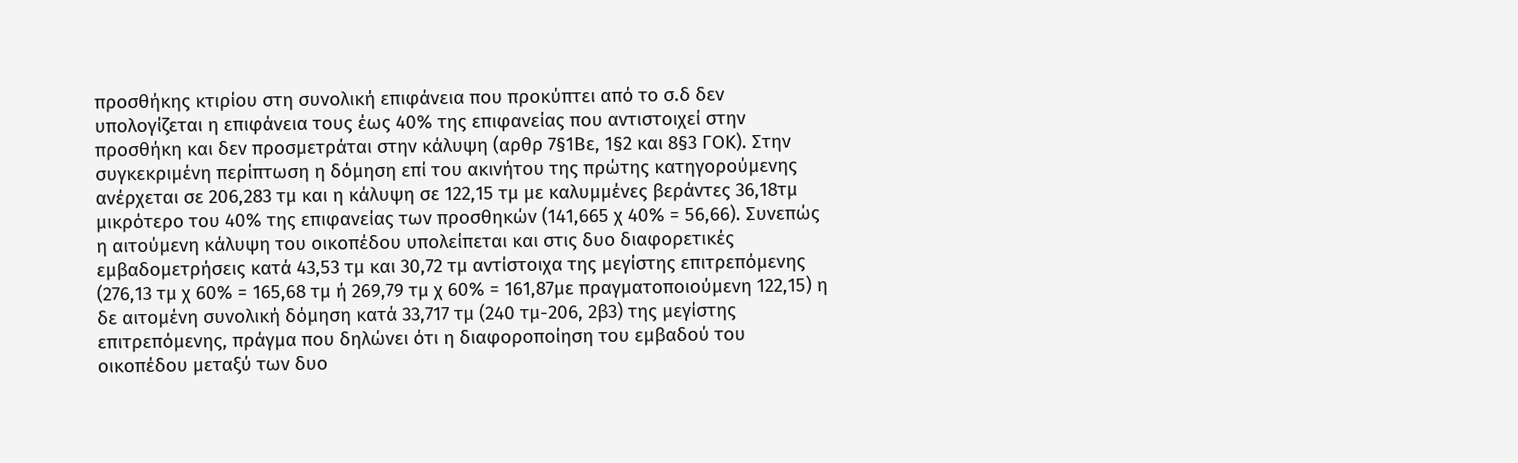προσθήκης κτιρίου στη συνολική επιφάνεια που προκύπτει από το σ.δ δεν υπολογίζεται η επιφάνεια τους έως 40% της επιφανείας που αντιστοιχεί στην προσθήκη και δεν προσμετράται στην κάλυψη (αρθρ 7§1Βε, 1§2 και 8§3 ΓΟΚ). Στην συγκεκριμένη περίπτωση η δόμηση επί του ακινήτου της πρώτης κατηγορούμενης ανέρχεται σε 206,283 τμ και η κάλυψη σε 122,15 τμ με καλυμμένες βεράντες 36,18τμ μικρότερο του 40% της επιφανείας των προσθηκών (141,665 χ 40% = 56,66). Συνεπώς η αιτούμενη κάλυψη του οικοπέδου υπολείπεται και στις δυο διαφορετικές εμβαδομετρήσεις κατά 43,53 τμ και 30,72 τμ αντίστοιχα της μεγίστης επιτρεπόμενης (276,13 τμ χ 60% = 165,68 τμ ή 269,79 τμ χ 60% = 161,87με πραγματοποιούμενη 122,15) η δε αιτομένη συνολική δόμηση κατά 33,717 τμ (240 τμ-206, 2β3) της μεγίστης επιτρεπόμενης, πράγμα που δηλώνει ότι η διαφοροποίηση του εμβαδού του οικοπέδου μεταξύ των δυο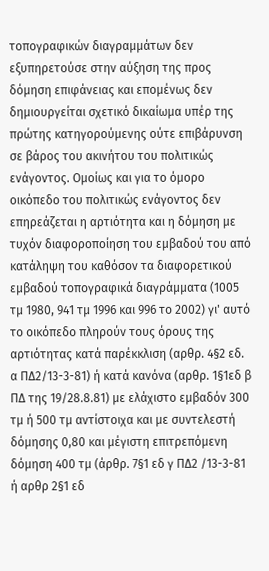τοπογραφικών διαγραμμάτων δεν εξυπηρετούσε στην αύξηση της προς δόμηση επιφάνειας και επομένως δεν δημιουργείται σχετικό δικαίωμα υπέρ της πρώτης κατηγορούμενης ούτε επιβάρυνση σε βάρος του ακινήτου του πολιτικώς ενάγοντος. Ομοίως και για το όμορο οικόπεδο του πολιτικώς ενάγοντος δεν επηρεάζεται η αρτιότητα και η δόμηση με τυχόν διαφοροποίηση του εμβαδού του από κατάληψη του καθόσον τα διαφορετικού εμβαδού τοπογραφικά διαγράμματα (1005 τμ 1980, 941 τμ 1996 και 996 το 2002) γι' αυτό το οικόπεδο πληρούν τους όρους της αρτιότητας κατά παρέκκλιση (αρθρ. 4§2 εδ. α ΠΔ2/13-3-81) ή κατά κανόνα (αρθρ. 1§1εδ β ΠΔ της 19/28.8.81) με ελάχιστο εμβαδόν 300 τμ ή 500 τμ αντίστοιχα και με συντελεστή δόμησης 0,80 και μέγιστη επιτρεπόμενη δόμηση 400 τμ (άρθρ. 7§1 εδ γ ΠΔ2 /13-3-81 ή αρθρ 2§1 εδ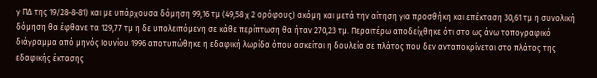γ ΠΔ της 19/28-8-81) και με υπάρχουσα δόμηση 99,16 τμ (49,58 χ 2 ορόφους) ακόμη και μετά την αίτηση για προσθήκη και επέκταση 30,61 τμ η συνολική δόμηση θα έφθανε τα 129,77 τμ η δε υπολειπόμενη σε κάθε περίπτωση θα ήταν 270,23 τμ. Περαιτέρω αποδείχθηκε ότι στο ως άνω τοπογραφικό διάγραμμα από μηνός Ιουνίου 1996 αποτυπώθηκε η εδαφική λωρίδα όπου ασκείται η δουλεία σε πλάτος που δεν ανταποκρίνεται στο πλάτος της εδαφικής έκτασης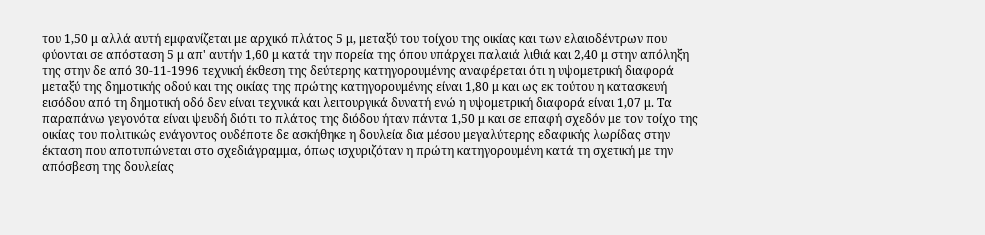του 1,50 μ αλλά αυτή εμφανίζεται με αρχικό πλάτος 5 μ, μεταξύ του τοίχου της οικίας και των ελαιοδέντρων που φύονται σε απόσταση 5 μ απ' αυτήν 1,60 μ κατά την πορεία της όπου υπάρχει παλαιά λιθιά και 2,40 μ στην απόληξη της στην δε από 30-11-1996 τεχνική έκθεση της δεύτερης κατηγορουμένης αναφέρεται ότι η υψομετρική διαφορά μεταξύ της δημοτικής οδού και της οικίας της πρώτης κατηγορουμένης είναι 1,80 μ και ως εκ τούτου η κατασκευή εισόδου από τη δημοτική οδό δεν είναι τεχνικά και λειτουργικά δυνατή ενώ η υψομετρική διαφορά είναι 1,07 μ. Τα παραπάνω γεγονότα είναι ψευδή διότι το πλάτος της διόδου ήταν πάντα 1,50 μ και σε επαφή σχεδόν με τον τοίχο της οικίας του πολιτικώς ενάγοντος ουδέποτε δε ασκήθηκε η δουλεία δια μέσου μεγαλύτερης εδαφικής λωρίδας στην έκταση που αποτυπώνεται στο σχεδιάγραμμα, όπως ισχυριζόταν η πρώτη κατηγορουμένη κατά τη σχετική με την απόσβεση της δουλείας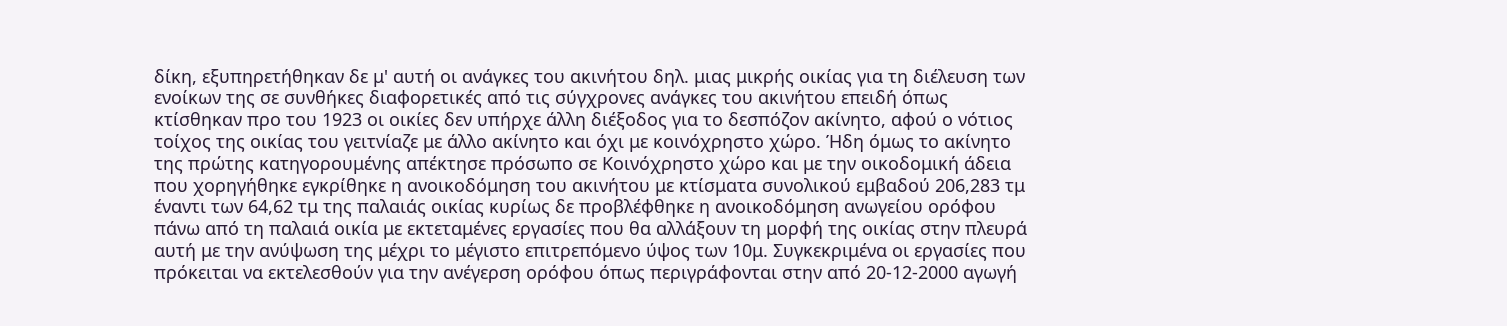δίκη, εξυπηρετήθηκαν δε μ' αυτή οι ανάγκες του ακινήτου δηλ. μιας μικρής οικίας για τη διέλευση των ενοίκων της σε συνθήκες διαφορετικές από τις σύγχρονες ανάγκες του ακινήτου επειδή όπως κτίσθηκαν προ του 1923 οι οικίες δεν υπήρχε άλλη διέξοδος για το δεσπόζον ακίνητο, αφού ο νότιος τοίχος της οικίας του γειτνίαζε με άλλο ακίνητο και όχι με κοινόχρηστο χώρο. Ήδη όμως το ακίνητο της πρώτης κατηγορουμένης απέκτησε πρόσωπο σε Κοινόχρηστο χώρο και με την οικοδομική άδεια που χορηγήθηκε εγκρίθηκε η ανοικοδόμηση του ακινήτου με κτίσματα συνολικού εμβαδού 206,283 τμ έναντι των 64,62 τμ της παλαιάς οικίας κυρίως δε προβλέφθηκε η ανοικοδόμηση ανωγείου ορόφου πάνω από τη παλαιά οικία με εκτεταμένες εργασίες που θα αλλάξουν τη μορφή της οικίας στην πλευρά αυτή με την ανύψωση της μέχρι το μέγιστο επιτρεπόμενο ύψος των 10μ. Συγκεκριμένα οι εργασίες που πρόκειται να εκτελεσθούν για την ανέγερση ορόφου όπως περιγράφονται στην από 20-12-2000 αγωγή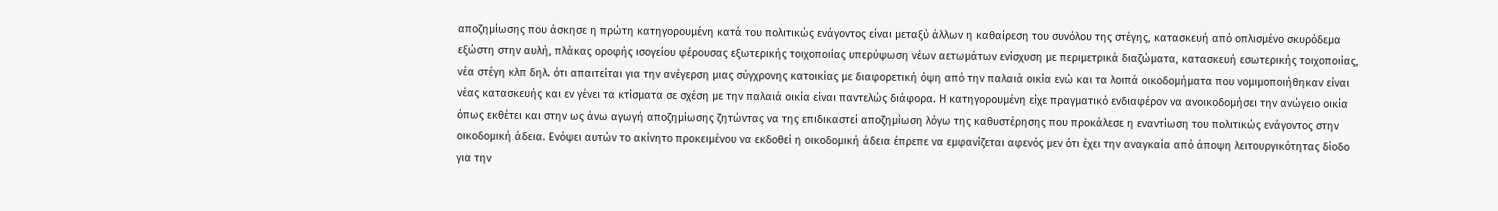αποζημίωσης που άσκησε η πρώτη κατηγορουμένη κατά του πολιτικώς ενάγοντος είναι μεταξύ άλλων η καθαίρεση του συνόλου της στέγης, κατασκευή από οπλισμένο σκυρόδεμα εξώστη στην αυλή, πλάκας οροφής ισογείου φέρουσας εξωτερικής τοιχοποιίας υπερύψωση νέων αετωμάτων ενίσχυση με περιμετρικά διαζώματα, κατασκευή εσωτερικής τοιχοποιίας, νέα στέγη κλπ δηλ. ότι απαιτείται για την ανέγερση μιας σύγχρονης κατοικίας με διαφορετική όψη από την παλαιά οικία ενώ και τα λοιπά οικοδομήματα που νομιμοποιήθηκαν είναι νέας κατασκευής και εν γένει τα κτίσματα σε σχέση με την παλαιά οικία είναι παντελώς διάφορα. Η κατηγορουμένη είχε πραγματικό ενδιαφέρον να ανοικοδομήσει την ανώγειο οικία όπως εκθέτει και στην ως άνω αγωγή αποζημίωσης ζητώντας να της επιδικαστεί αποζημίωση λόγω της καθυστέρησης που προκάλεσε η εναντίωση του πολιτικώς ενάγοντος στην οικοδομική άδεια. Ενόψει αυτών το ακίνητο προκειμένου να εκδοθεί η οικοδομική άδεια έπρεπε να εμφανίζεται αφενός μεν ότι έχει την αναγκαία από άποψη λειτουργικότητας δίοδο για την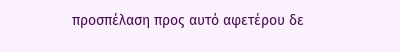προσπέλαση προς αυτό αφετέρου δε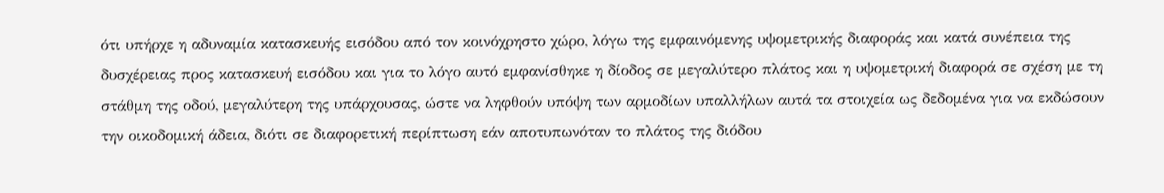ότι υπήρχε η αδυναμία κατασκευής εισόδου από τον κοινόχρηστο χώρο, λόγω της εμφαινόμενης υψομετρικής διαφοράς και κατά συνέπεια της δυσχέρειας προς κατασκευή εισόδου και για το λόγο αυτό εμφανίσθηκε η δίοδος σε μεγαλύτερο πλάτος και η υψομετρική διαφορά σε σχέση με τη στάθμη της οδού, μεγαλύτερη της υπάρχουσας, ώστε να ληφθούν υπόψη των αρμοδίων υπαλλήλων αυτά τα στοιχεία ως δεδομένα για να εκδώσουν την οικοδομική άδεια, διότι σε διαφορετική περίπτωση εάν αποτυπωνόταν το πλάτος της διόδου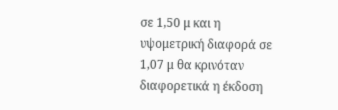σε 1,50 μ και η υψομετρική διαφορά σε 1,07 μ θα κρινόταν διαφορετικά η έκδοση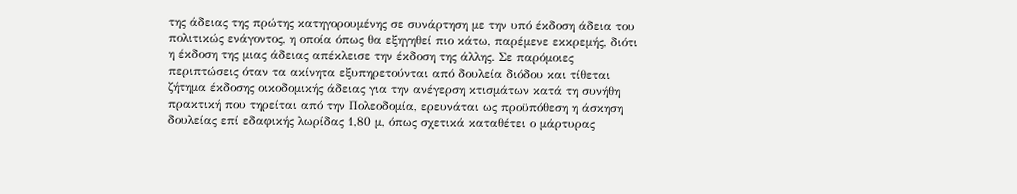της άδειας της πρώτης κατηγορουμένης σε συνάρτηση με την υπό έκδοση άδεια του πολιτικώς ενάγοντος, η οποία όπως θα εξηγηθεί πιο κάτω, παρέμενε εκκρεμής, διότι η έκδοση της μιας άδειας απέκλεισε την έκδοση της άλλης. Σε παρόμοιες περιπτώσεις όταν τα ακίνητα εξυπηρετούνται από δουλεία διόδου και τίθεται ζήτημα έκδοσης οικοδομικής άδειας για την ανέγερση κτισμάτων κατά τη συνήθη πρακτική που τηρείται από την Πολεοδομία, ερευνάται ως προϋπόθεση η άσκηση δουλείας επί εδαφικής λωρίδας 1,80 μ, όπως σχετικά καταθέτει ο μάρτυρας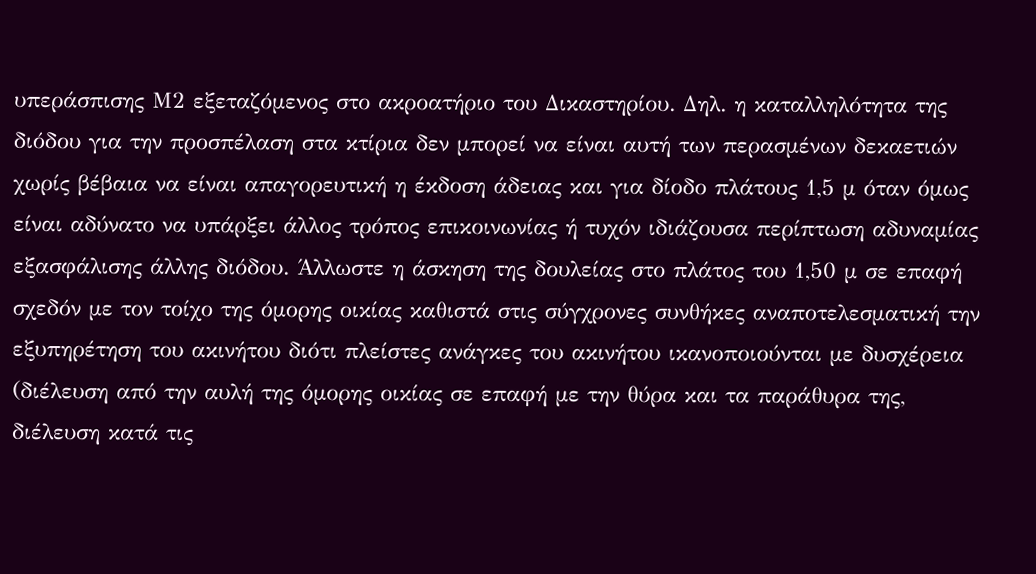υπεράσπισης Μ2 εξεταζόμενος στο ακροατήριο του Δικαστηρίου. Δηλ. η καταλληλότητα της διόδου για την προσπέλαση στα κτίρια δεν μπορεί να είναι αυτή των περασμένων δεκαετιών χωρίς βέβαια να είναι απαγορευτική η έκδοση άδειας και για δίοδο πλάτους 1,5 μ όταν όμως είναι αδύνατο να υπάρξει άλλος τρόπος επικοινωνίας ή τυχόν ιδιάζουσα περίπτωση αδυναμίας εξασφάλισης άλλης διόδου. Άλλωστε η άσκηση της δουλείας στο πλάτος του 1,50 μ σε επαφή σχεδόν με τον τοίχο της όμορης οικίας καθιστά στις σύγχρονες συνθήκες αναποτελεσματική την εξυπηρέτηση του ακινήτου διότι πλείστες ανάγκες του ακινήτου ικανοποιούνται με δυσχέρεια (διέλευση από την αυλή της όμορης οικίας σε επαφή με την θύρα και τα παράθυρα της, διέλευση κατά τις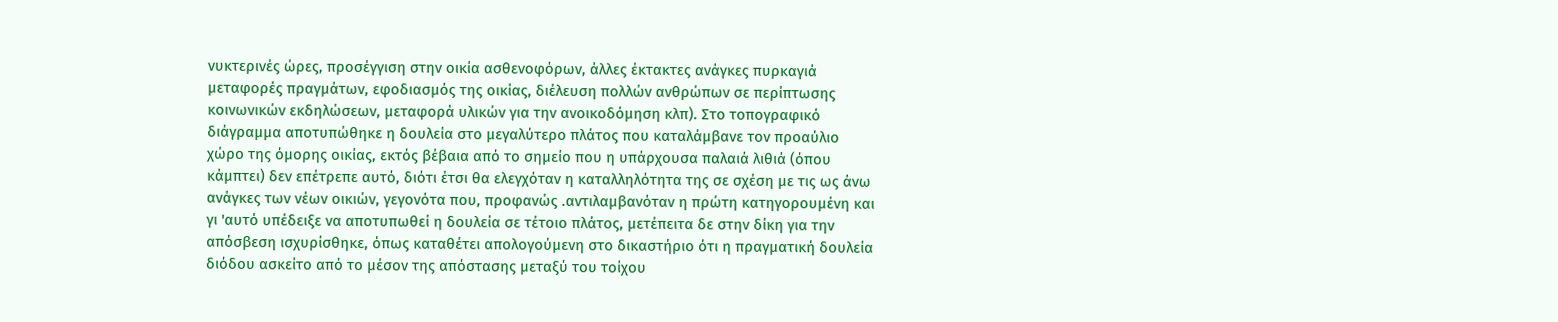νυκτερινές ώρες, προσέγγιση στην οικία ασθενοφόρων, άλλες έκτακτες ανάγκες πυρκαγιά μεταφορές πραγμάτων, εφοδιασμός της οικίας, διέλευση πολλών ανθρώπων σε περίπτωσης κοινωνικών εκδηλώσεων, μεταφορά υλικών για την ανοικοδόμηση κλπ). Στο τοπογραφικό διάγραμμα αποτυπώθηκε η δουλεία στο μεγαλύτερο πλάτος που καταλάμβανε τον προαύλιο χώρο της όμορης οικίας, εκτός βέβαια από το σημείο που η υπάρχουσα παλαιά λιθιά (όπου κάμπτει) δεν επέτρεπε αυτό, διότι έτσι θα ελεγχόταν η καταλληλότητα της σε σχέση με τις ως άνω ανάγκες των νέων οικιών, γεγονότα που, προφανώς .αντιλαμβανόταν η πρώτη κατηγορουμένη και γι 'αυτό υπέδειξε να αποτυπωθεί η δουλεία σε τέτοιο πλάτος, μετέπειτα δε στην δίκη για την απόσβεση ισχυρίσθηκε, όπως καταθέτει απολογούμενη στο δικαστήριο ότι η πραγματική δουλεία διόδου ασκείτο από το μέσον της απόστασης μεταξύ του τοίχου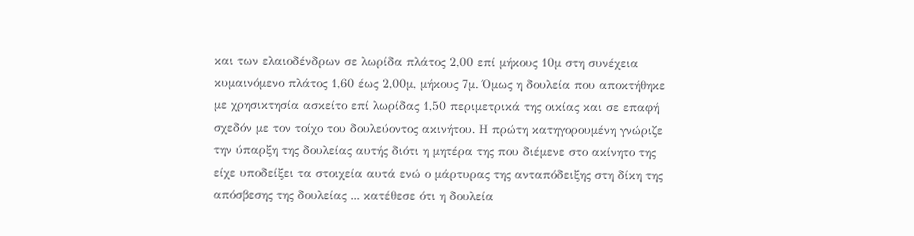και των ελαιοδένδρων σε λωρίδα πλάτος 2,00 επί μήκους 10μ στη συνέχεια κυμαινόμενο πλάτος 1,60 έως 2,00μ, μήκους 7μ. Όμως η δουλεία που αποκτήθηκε με χρησικτησία ασκείτο επί λωρίδας 1,50 περιμετρικά της οικίας και σε επαφή σχεδόν με τον τοίχο του δουλεύοντος ακινήτου. Η πρώτη κατηγορουμένη γνώριζε την ύπαρξη της δουλείας αυτής διότι η μητέρα της που διέμενε στο ακίνητο της είχε υποδείξει τα στοιχεία αυτά ενώ ο μάρτυρας της ανταπόδειξης στη δίκη της απόσβεσης της δουλείας ... κατέθεσε ότι η δουλεία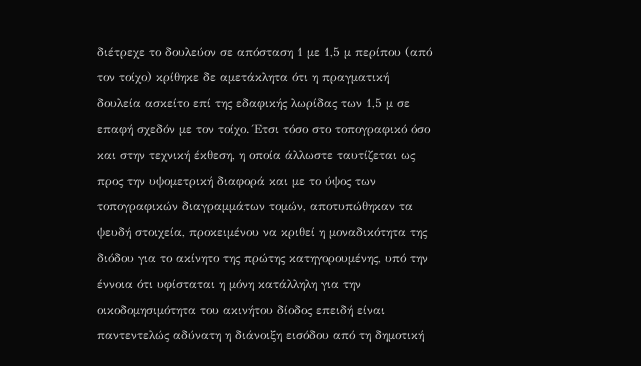διέτρεχε το δουλεύον σε απόσταση 1 με 1,5 μ περίπου (από τον τοίχο) κρίθηκε δε αμετάκλητα ότι η πραγματική δουλεία ασκείτο επί της εδαφικής λωρίδας των 1,5 μ σε επαφή σχεδόν με τον τοίχο. Έτσι τόσο στο τοπογραφικό όσο και στην τεχνική έκθεση, η οποία άλλωστε ταυτίζεται ως προς την υψομετρική διαφορά και με το ύψος των τοπογραφικών διαγραμμάτων τομών, αποτυπώθηκαν τα ψευδή στοιχεία, προκειμένου να κριθεί η μοναδικότητα της διόδου για το ακίνητο της πρώτης κατηγορουμένης, υπό την έννοια ότι υφίσταται η μόνη κατάλληλη για την οικοδομησιμότητα του ακινήτου δίοδος επειδή είναι παντεντελώς αδύνατη η διάνοιξη εισόδου από τη δημοτική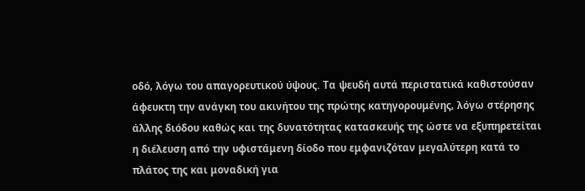οδό, λόγω του απαγορευτικού ύψους. Τα ψευδή αυτά περιστατικά καθιστούσαν άφευκτη την ανάγκη του ακινήτου της πρώτης κατηγορουμένης, λόγω στέρησης άλλης διόδου καθώς και της δυνατότητας κατασκευής της ώστε να εξυπηρετείται η διέλευση από την υφιστάμενη δίοδο που εμφανιζόταν μεγαλύτερη κατά το πλάτος της και μοναδική για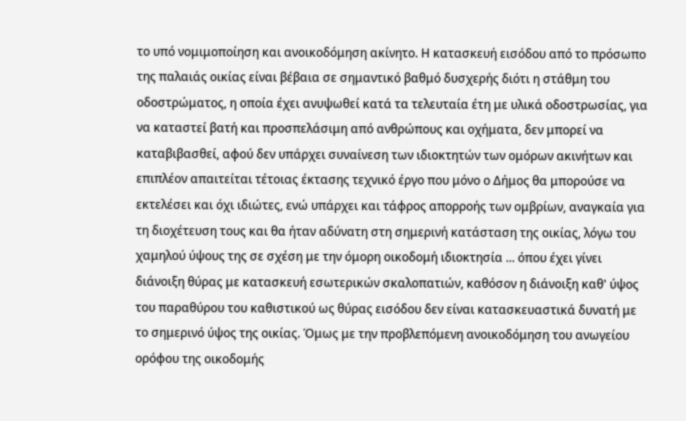το υπό νομιμοποίηση και ανοικοδόμηση ακίνητο. Η κατασκευή εισόδου από το πρόσωπο της παλαιάς οικίας είναι βέβαια σε σημαντικό βαθμό δυσχερής διότι η στάθμη του οδοστρώματος, η οποία έχει ανυψωθεί κατά τα τελευταία έτη με υλικά οδοστρωσίας, για να καταστεί βατή και προσπελάσιμη από ανθρώπους και οχήματα, δεν μπορεί να καταβιβασθεί, αφού δεν υπάρχει συναίνεση των ιδιοκτητών των ομόρων ακινήτων και επιπλέον απαιτείται τέτοιας έκτασης τεχνικό έργο που μόνο ο Δήμος θα μπορούσε να εκτελέσει και όχι ιδιώτες, ενώ υπάρχει και τάφρος απορροής των ομβρίων, αναγκαία για τη διοχέτευση τους και θα ήταν αδύνατη στη σημερινή κατάσταση της οικίας, λόγω του χαμηλού ύψους της σε σχέση με την όμορη οικοδομή ιδιοκτησία ... όπου έχει γίνει διάνοιξη θύρας με κατασκευή εσωτερικών σκαλοπατιών, καθόσον η διάνοιξη καθ' ύψος του παραθύρου του καθιστικού ως θύρας εισόδου δεν είναι κατασκευαστικά δυνατή με το σημερινό ύψος της οικίας. Όμως με την προβλεπόμενη ανοικοδόμηση του ανωγείου ορόφου της οικοδομής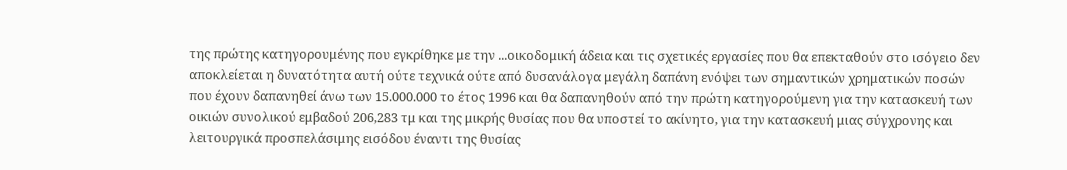της πρώτης κατηγορουμένης που εγκρίθηκε με την ...οικοδομική άδεια και τις σχετικές εργασίες που θα επεκταθούν στο ισόγειο δεν αποκλείεται η δυνατότητα αυτή ούτε τεχνικά ούτε από δυσανάλογα μεγάλη δαπάνη ενόψει των σημαντικών χρηματικών ποσών που έχουν δαπανηθεί άνω των 15.000.000 το έτος 1996 και θα δαπανηθούν από την πρώτη κατηγορούμενη για την κατασκευή των οικιών συνολικού εμβαδού 206,283 τμ και της μικρής θυσίας που θα υποστεί το ακίνητο, για την κατασκευή μιας σύγχρονης και λειτουργικά προσπελάσιμης εισόδου έναντι της θυσίας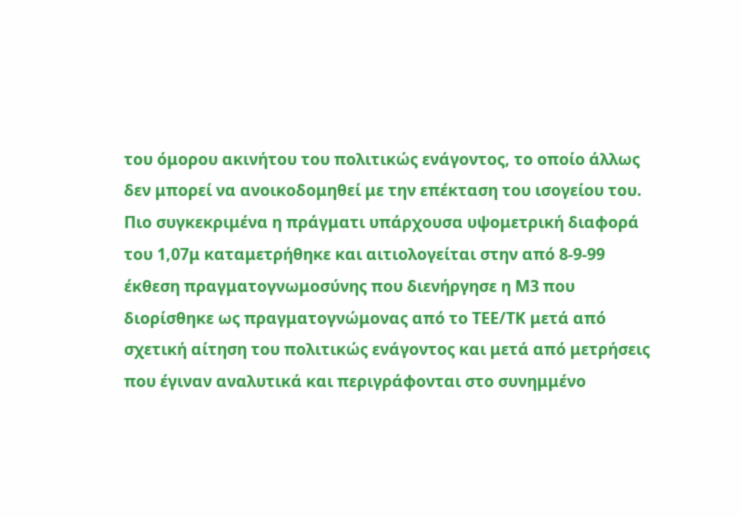του όμορου ακινήτου του πολιτικώς ενάγοντος, το οποίο άλλως δεν μπορεί να ανοικοδομηθεί με την επέκταση του ισογείου του. Πιο συγκεκριμένα η πράγματι υπάρχουσα υψομετρική διαφορά του 1,07μ καταμετρήθηκε και αιτιολογείται στην από 8-9-99 έκθεση πραγματογνωμοσύνης που διενήργησε η Μ3 που διορίσθηκε ως πραγματογνώμονας από το ΤΕΕ/ΤΚ μετά από σχετική αίτηση του πολιτικώς ενάγοντος και μετά από μετρήσεις που έγιναν αναλυτικά και περιγράφονται στο συνημμένο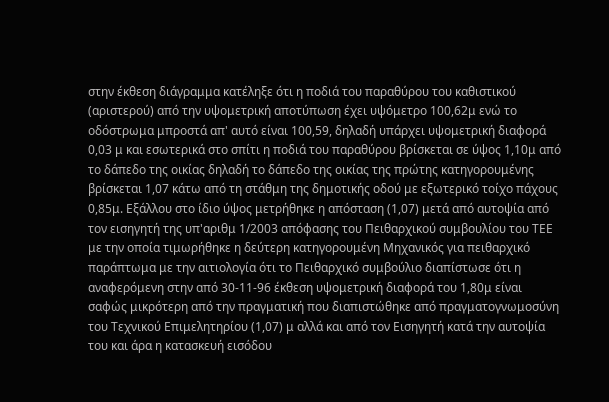στην έκθεση διάγραμμα κατέληξε ότι η ποδιά του παραθύρου του καθιστικού (αριστερού) από την υψομετρική αποτύπωση έχει υψόμετρο 100,62μ ενώ το οδόστρωμα μπροστά απ' αυτό είναι 100,59, δηλαδή υπάρχει υψομετρική διαφορά 0,03 μ και εσωτερικά στο σπίτι η ποδιά του παραθύρου βρίσκεται σε ύψος 1,10μ από το δάπεδο της οικίας δηλαδή το δάπεδο της οικίας της πρώτης κατηγορουμένης βρίσκεται 1,07 κάτω από τη στάθμη της δημοτικής οδού με εξωτερικό τοίχο πάχους 0,85μ. Εξάλλου στο ίδιο ύψος μετρήθηκε η απόσταση (1,07) μετά από αυτοψία από τον εισηγητή της υπ'αριθμ 1/2003 απόφασης του Πειθαρχικού συμβουλίου του ΤΕΕ με την οποία τιμωρήθηκε η δεύτερη κατηγορουμένη Μηχανικός για πειθαρχικό παράπτωμα με την αιτιολογία ότι το Πειθαρχικό συμβούλιο διαπίστωσε ότι η αναφερόμενη στην από 30-11-96 έκθεση υψομετρική διαφορά του 1,80μ είναι σαφώς μικρότερη από την πραγματική που διαπιστώθηκε από πραγματογνωμοσύνη του Τεχνικού Επιμελητηρίου (1,07) μ αλλά και από τον Εισηγητή κατά την αυτοψία του και άρα η κατασκευή εισόδου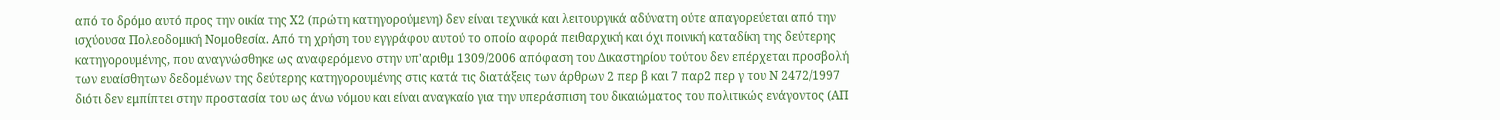από το δρόμο αυτό προς την οικία της Χ2 (πρώτη κατηγορούμενη) δεν είναι τεχνικά και λειτουργικά αδύνατη ούτε απαγορεύεται από την ισχύουσα Πολεοδομική Νομοθεσία. Από τη χρήση του εγγράφου αυτού το οποίο αφορά πειθαρχική και όχι ποινική καταδίκη της δεύτερης κατηγορουμένης, που αναγνώσθηκε ως αναφερόμενο στην υπ'αριθμ 1309/2006 απόφαση του Δικαστηρίου τούτου δεν επέρχεται προσβολή των ευαίσθητων δεδομένων της δεύτερης κατηγορουμένης στις κατά τις διατάξεις των άρθρων 2 περ β και 7 παρ2 περ γ του Ν 2472/1997 διότι δεν εμπίπτει στην προστασία του ως άνω νόμου και είναι αναγκαίο για την υπεράσπιση του δικαιώματος του πολιτικώς ενάγοντος (ΑΠ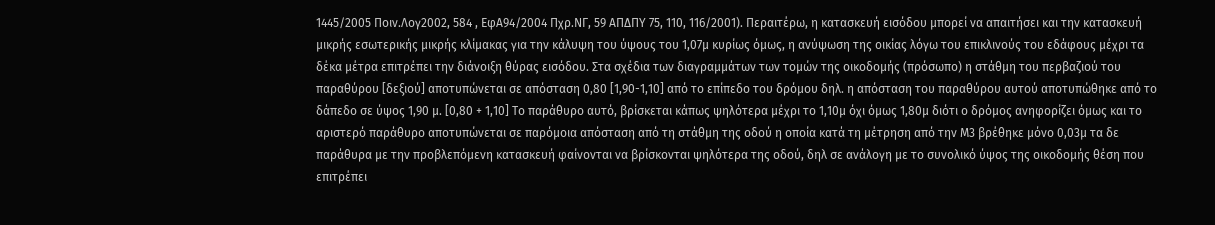1445/2005 Ποιν.Λογ2002, 584 , ΕφΑ94/2004 Πχρ.ΝΓ, 59 ΑΠΔΠΥ 75, 110, 116/2001). Περαιτέρω, η κατασκευή εισόδου μπορεί να απαιτήσει και την κατασκευή μικρής εσωτερικής μικρής κλίμακας για την κάλυψη του ύψους του 1,07μ κυρίως όμως, η ανύψωση της οικίας λόγω του επικλινούς του εδάφους μέχρι τα δέκα μέτρα επιτρέπει την διάνοιξη θύρας εισόδου. Στα σχέδια των διαγραμμάτων των τομών της οικοδομής (πρόσωπο) η στάθμη του περβαζιού του παραθύρου [δεξιού] αποτυπώνεται σε απόσταση 0,80 [1,90-1,10] από το επίπεδο του δρόμου δηλ. η απόσταση του παραθύρου αυτού αποτυπώθηκε από το δάπεδο σε ύψος 1,90 μ. [0,80 + 1,10] Το παράθυρο αυτό, βρίσκεται κάπως ψηλότερα μέχρι το 1,10μ όχι όμως 1,80μ διότι ο δρόμος ανηφορίζει όμως και το αριστερό παράθυρο αποτυπώνεται σε παρόμοια απόσταση από τη στάθμη της οδού η οποία κατά τη μέτρηση από την Μ3 βρέθηκε μόνο 0,03μ τα δε παράθυρα με την προβλεπόμενη κατασκευή φαίνονται να βρίσκονται ψηλότερα της οδού, δηλ σε ανάλογη με το συνολικό ύψος της οικοδομής θέση που επιτρέπει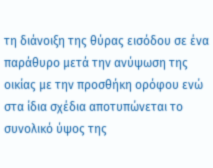τη διάνοιξη της θύρας εισόδου σε ένα παράθυρο μετά την ανύψωση της οικίας με την προσθήκη ορόφου ενώ στα ίδια σχέδια αποτυπώνεται το συνολικό ύψος της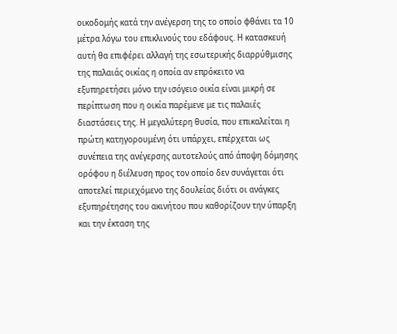οικοδομής κατά την ανέγερση της το οποίο φθάνει τα 10 μέτρα λόγω του επικλινούς του εδάφους. Η κατασκευή αυτή θα επιφέρει αλλαγή της εσωτερικής διαρρύθμισης της παλαιάς οικίας η οποία αν επρόκειτο να εξυπηρετήσει μόνο την ισόγειο οικία είναι μικρή σε περίπτωση που η οικία παρέμενε με τις παλαιές διαστάσεις της. Η μεγαλύτερη θυσία, που επικαλείται η πρώτη κατηγορουμένη ότι υπάρχει, επέρχεται ως συνέπεια της ανέγερσης αυτοτελούς από άποψη δόμησης ορόφου η διέλευση προς τον οποίο δεν συνάγεται ότι αποτελεί περιεχόμενο της δουλείας διότι οι ανάγκες εξυπηρέτησης του ακινήτου που καθορίζουν την ύπαρξη και την έκταση της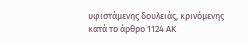υφιστάμενης δουλειάς, κρινόμενης κατά το άρθρο 1124 ΑΚ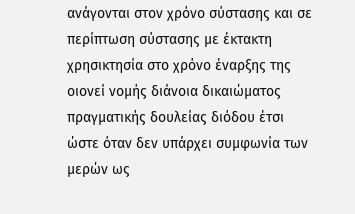ανάγονται στον χρόνο σύστασης και σε περίπτωση σύστασης με έκτακτη χρησικτησία στο χρόνο έναρξης της οιονεί νομής διάνοια δικαιώματος πραγματικής δουλείας διόδου έτσι ώστε όταν δεν υπάρχει συμφωνία των μερών ως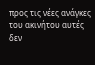προς τις νέες ανάγκες του ακινήτου αυτές δεν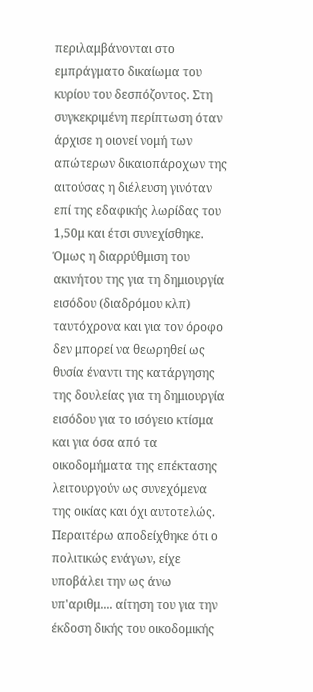περιλαμβάνονται στο εμπράγματο δικαίωμα του κυρίου του δεσπόζοντος. Στη συγκεκριμένη περίπτωση όταν άρχισε η οιονεί νομή των απώτερων δικαιοπάροχων της αιτούσας η διέλευση γινόταν επί της εδαφικής λωρίδας του 1,50μ και έτσι συνεχίσθηκε. Όμως η διαρρύθμιση του ακινήτου της για τη δημιουργία εισόδου (διαδρόμου κλπ) ταυτόχρονα και για τον όροφο δεν μπορεί να θεωρηθεί ως θυσία έναντι της κατάργησης της δουλείας για τη δημιουργία εισόδου για το ισόγειο κτίσμα και για όσα από τα οικοδομήματα της επέκτασης λειτουργούν ως συνεχόμενα της οικίας και όχι αυτοτελώς. Περαιτέρω αποδείχθηκε ότι ο πολιτικώς ενάγων, είχε υποβάλει την ως άνω υπ'αριθμ.... αίτηση του για την έκδοση δικής του οικοδομικής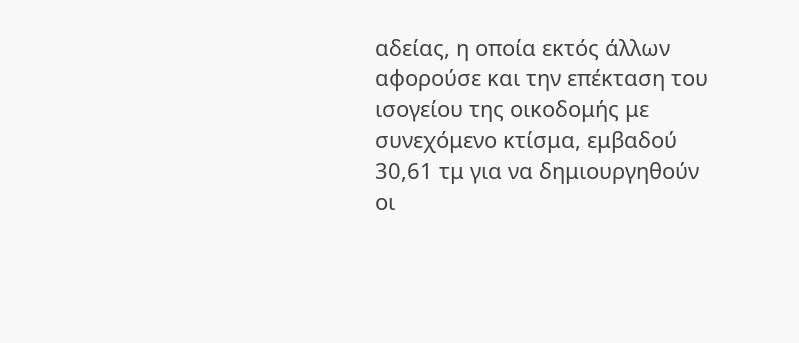αδείας, η οποία εκτός άλλων αφορούσε και την επέκταση του ισογείου της οικοδομής με συνεχόμενο κτίσμα, εμβαδού 30,61 τμ για να δημιουργηθούν οι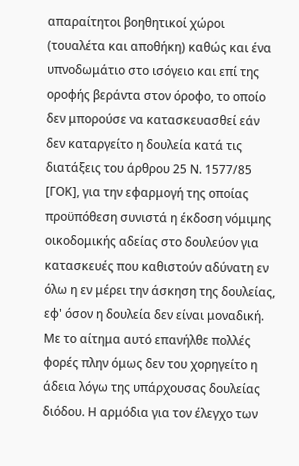απαραίτητοι βοηθητικοί χώροι (τουαλέτα και αποθήκη) καθώς και ένα υπνοδωμάτιο στο ισόγειο και επί της οροφής βεράντα στον όροφο, το οποίο δεν μπορούσε να κατασκευασθεί εάν δεν καταργείτο η δουλεία κατά τις διατάξεις του άρθρου 25 Ν. 1577/85 [ΓΟΚ], για την εφαρμογή της οποίας προϋπόθεση συνιστά η έκδοση νόμιμης οικοδομικής αδείας στο δουλεύον για κατασκευές που καθιστούν αδύνατη εν όλω η εν μέρει την άσκηση της δουλείας, εφ' όσον η δουλεία δεν είναι μοναδική. Με το αίτημα αυτό επανήλθε πολλές φορές πλην όμως δεν του χορηγείτο η άδεια λόγω της υπάρχουσας δουλείας διόδου. Η αρμόδια για τον έλεγχο των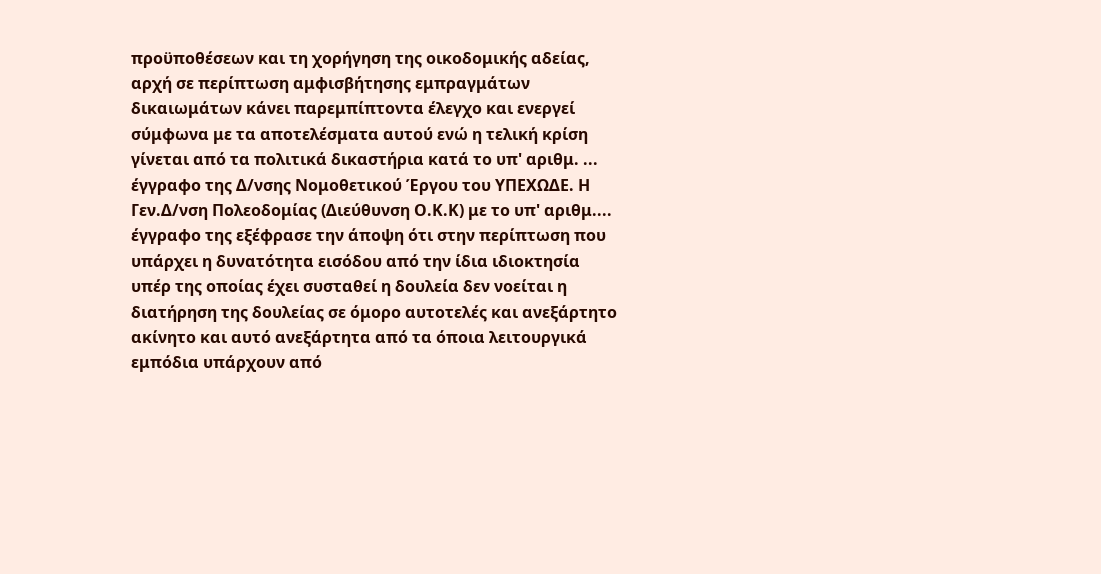προϋποθέσεων και τη χορήγηση της οικοδομικής αδείας, αρχή σε περίπτωση αμφισβήτησης εμπραγμάτων δικαιωμάτων κάνει παρεμπίπτοντα έλεγχο και ενεργεί σύμφωνα με τα αποτελέσματα αυτού ενώ η τελική κρίση γίνεται από τα πολιτικά δικαστήρια κατά το υπ' αριθμ. ... έγγραφο της Δ/νσης Νομοθετικού Έργου του ΥΠΕΧΩΔΕ. Η Γεν.Δ/νση Πολεοδομίας (Διεύθυνση Ο.Κ.Κ) με το υπ' αριθμ.... έγγραφο της εξέφρασε την άποψη ότι στην περίπτωση που υπάρχει η δυνατότητα εισόδου από την ίδια ιδιοκτησία υπέρ της οποίας έχει συσταθεί η δουλεία δεν νοείται η διατήρηση της δουλείας σε όμορο αυτοτελές και ανεξάρτητο ακίνητο και αυτό ανεξάρτητα από τα όποια λειτουργικά εμπόδια υπάρχουν από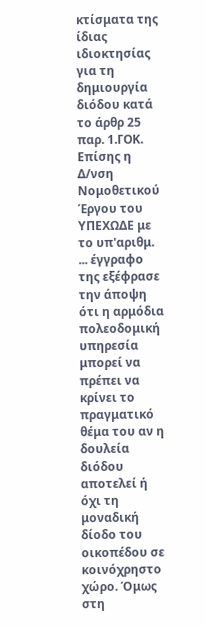κτίσματα της ίδιας ιδιοκτησίας για τη δημιουργία διόδου κατά το άρθρ 25 παρ. 1.ΓΟΚ. Επίσης η Δ/νση Νομοθετικού Έργου του ΥΠΕΧΩΔΕ με το υπ'αριθμ. ... έγγραφο της εξέφρασε την άποψη ότι η αρμόδια πολεοδομική υπηρεσία μπορεί να πρέπει να κρίνει το πραγματικό θέμα του αν η δουλεία διόδου αποτελεί ή όχι τη μοναδική δίοδο του οικοπέδου σε κοινόχρηστο χώρο. Όμως στη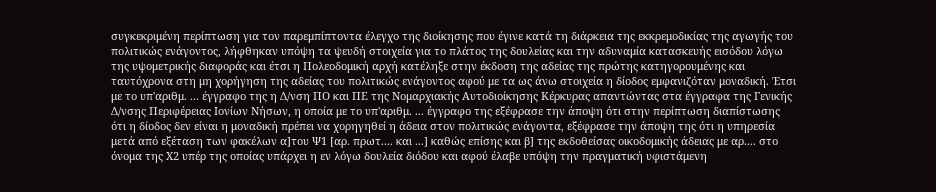συγκεκριμένη περίπτωση για τον παρεμπίπτοντα έλεγχο της διοίκησης που έγινε κατά τη διάρκεια της εκκρεμοδικίας της αγωγής του πολιτικώς ενάγοντος, λήφθηκαν υπόψη τα ψευδή στοιχεία για το πλάτος της δουλείας και την αδυναμία κατασκευής εισόδου λόγω της υψομετρικής διαφοράς και έτσι η Πολεοδομική αρχή κατέληξε στην έκδοση της αδείας της πρώτης κατηγορουμένης και ταυτόχρονα στη μη χορήγηση της αδείας του πολιτικώς ενάγοντος αφού με τα ως άνω στοιχεία η δίοδος εμφανιζόταν μοναδική. Έτσι με το υπ'αριθμ. ... έγγραφο της η Δ/νση ΠΟ και ΠΕ της Νομαρχιακής Αυτοδιοίκησης Κέρκυρας απαντώντας στα έγγραφα της Γενικής Δ/νσης Περιφέρειας Ιονίων Νήσων, η οποία με το υπ'αριθμ. ... έγγραφο της εξέφρασε την άποψη ότι στην περίπτωση διαπίστωσης ότι η δίοδος δεν είναι η μοναδική πρέπει να χορηγηθεί η άδεια στον πολιτικώς ενάγοντα, εξέφρασε την άποψη της ότι η υπηρεσία μετά από εξέταση των φακέλων α]του Ψ1 [αρ. πρωτ.... και ...] καθώς επίσης και β] της εκδοθείσας οικοδομικής άδειας με αρ.... στο όνομα της Χ2 υπέρ της οποίας υπάρχει η εν λόγω δουλεία διόδου και αφού έλαβε υπόψη την πραγματική υφιστάμενη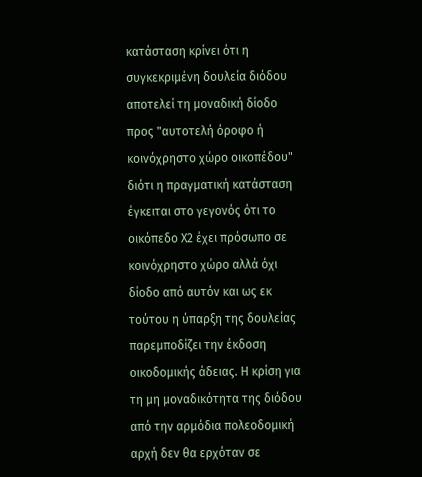κατάσταση κρίνει ότι η συγκεκριμένη δουλεία διόδου αποτελεί τη μοναδική δίοδο προς "αυτοτελή όροφο ή κοινόχρηστο χώρο οικοπέδου" διότι η πραγματική κατάσταση έγκειται στο γεγονός ότι το οικόπεδο Χ2 έχει πρόσωπο σε κοινόχρηστο χώρο αλλά όχι δίοδο από αυτόν και ως εκ τούτου η ύπαρξη της δουλείας παρεμποδίζει την έκδοση οικοδομικής άδειας. Η κρίση για τη μη μοναδικότητα της διόδου από την αρμόδια πολεοδομική αρχή δεν θα ερχόταν σε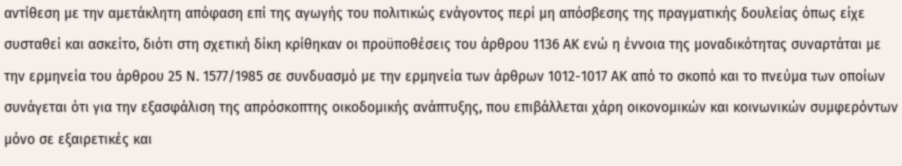αντίθεση με την αμετάκλητη απόφαση επί της αγωγής του πολιτικώς ενάγοντος περί μη απόσβεσης της πραγματικής δουλείας όπως είχε συσταθεί και ασκείτο, διότι στη σχετική δίκη κρίθηκαν οι προϋποθέσεις του άρθρου 1136 ΑΚ ενώ η έννοια της μοναδικότητας συναρτάται με την ερμηνεία του άρθρου 25 Ν. 1577/1985 σε συνδυασμό με την ερμηνεία των άρθρων 1012-1017 ΑΚ από το σκοπό και το πνεύμα των οποίων συνάγεται ότι για την εξασφάλιση της απρόσκοπτης οικοδομικής ανάπτυξης, που επιβάλλεται χάρη οικονομικών και κοινωνικών συμφερόντων μόνο σε εξαιρετικές και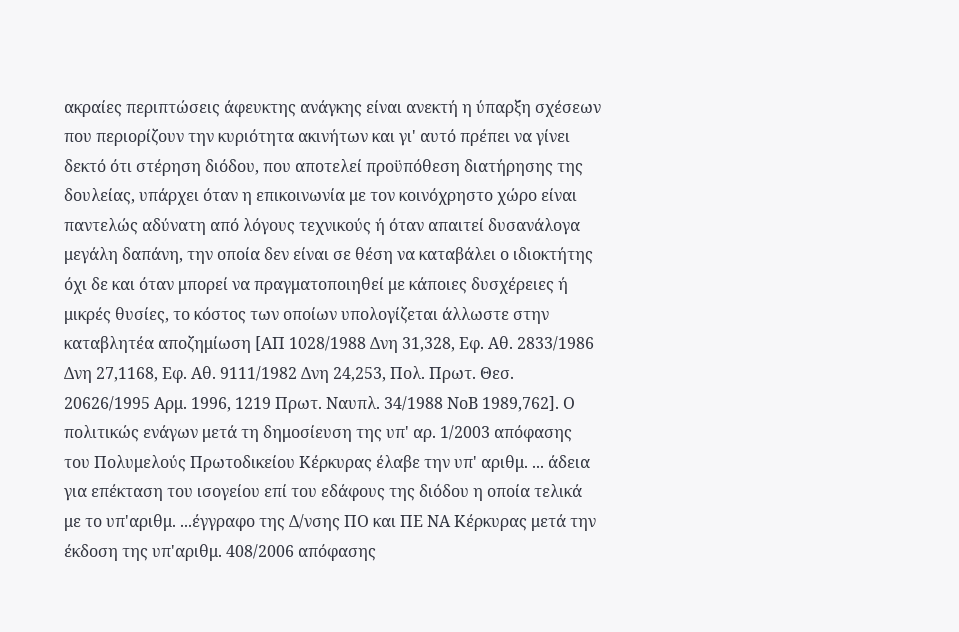ακραίες περιπτώσεις άφευκτης ανάγκης είναι ανεκτή η ύπαρξη σχέσεων που περιορίζουν την κυριότητα ακινήτων και γι' αυτό πρέπει να γίνει δεκτό ότι στέρηση διόδου, που αποτελεί προϋπόθεση διατήρησης της δουλείας, υπάρχει όταν η επικοινωνία με τον κοινόχρηστο χώρο είναι παντελώς αδύνατη από λόγους τεχνικούς ή όταν απαιτεί δυσανάλογα μεγάλη δαπάνη, την οποία δεν είναι σε θέση να καταβάλει ο ιδιοκτήτης όχι δε και όταν μπορεί να πραγματοποιηθεί με κάποιες δυσχέρειες ή μικρές θυσίες, το κόστος των οποίων υπολογίζεται άλλωστε στην καταβλητέα αποζημίωση [ΑΠ 1028/1988 Δνη 31,328, Εφ. Αθ. 2833/1986 Δνη 27,1168, Εφ. Αθ. 9111/1982 Δνη 24,253, Πολ. Πρωτ. Θεσ. 20626/1995 Αρμ. 1996, 1219 Πρωτ. Ναυπλ. 34/1988 ΝοΒ 1989,762]. Ο πολιτικώς ενάγων μετά τη δημοσίευση της υπ' αρ. 1/2003 απόφασης του Πολυμελούς Πρωτοδικείου Κέρκυρας έλαβε την υπ' αριθμ. ... άδεια για επέκταση του ισογείου επί του εδάφους της διόδου η οποία τελικά με το υπ'αριθμ. ...έγγραφο της Δ/νσης ΠΟ και ΠΕ ΝΑ Κέρκυρας μετά την έκδοση της υπ'αριθμ. 408/2006 απόφασης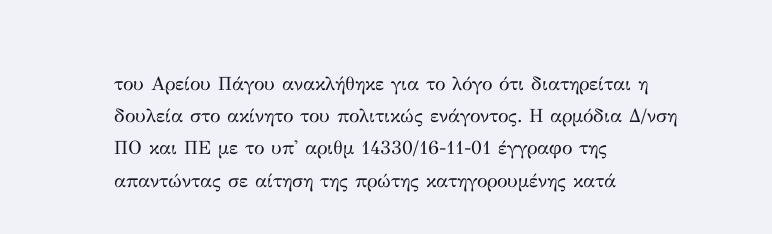του Αρείου Πάγου ανακλήθηκε για το λόγο ότι διατηρείται η δουλεία στο ακίνητο του πολιτικώς ενάγοντος. Η αρμόδια Δ/νση ΠΟ και ΠΕ με το υπ' αριθμ 14330/16-11-01 έγγραφο της απαντώντας σε αίτηση της πρώτης κατηγορουμένης κατά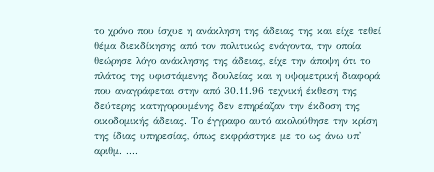το χρόνο που ίσχυε η ανάκληση της άδειας της και είχε τεθεί θέμα διεκδίκησης από τον πολιτικώς ενάγοντα, την οποία θεώρησε λόγο ανάκλησης της άδειας, είχε την άποψη ότι το πλάτος της υφιστάμενης δουλείας και η υψομετρική διαφορά που αναγράφεται στην από 30.11.96 τεχνική έκθεση της δεύτερης κατηγορουμένης δεν επηρέαζαν την έκδοση της οικοδομικής άδειας. Το έγγραφο αυτό ακολούθησε την κρίση της ίδιας υπηρεσίας, όπως εκφράστηκε με το ως άνω υπ' αριθμ. ....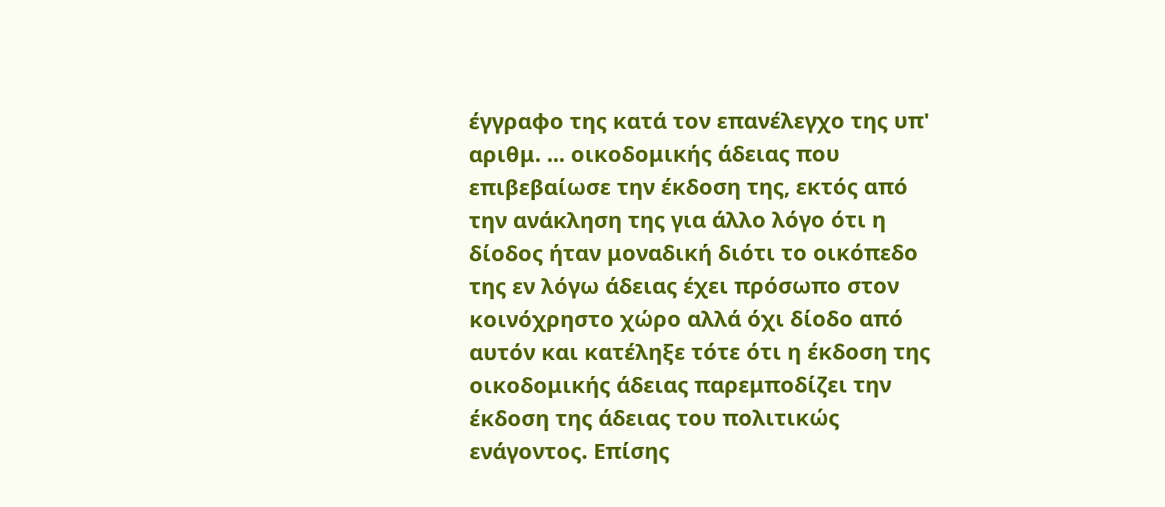έγγραφο της κατά τον επανέλεγχο της υπ' αριθμ. ... οικοδομικής άδειας που επιβεβαίωσε την έκδοση της, εκτός από την ανάκληση της για άλλο λόγο ότι η δίοδος ήταν μοναδική διότι το οικόπεδο της εν λόγω άδειας έχει πρόσωπο στον κοινόχρηστο χώρο αλλά όχι δίοδο από αυτόν και κατέληξε τότε ότι η έκδοση της οικοδομικής άδειας παρεμποδίζει την έκδοση της άδειας του πολιτικώς ενάγοντος. Επίσης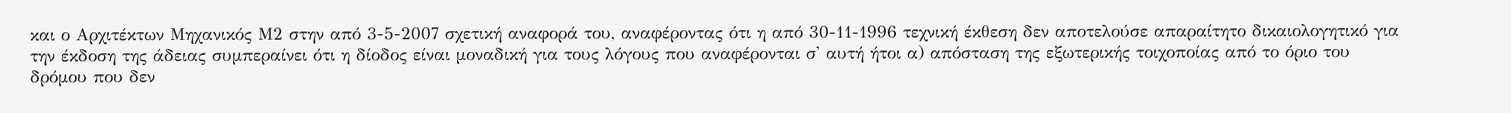και ο Αρχιτέκτων Μηχανικός Μ2 στην από 3-5-2007 σχετική αναφορά του, αναφέροντας ότι η από 30-11-1996 τεχνική έκθεση δεν αποτελούσε απαραίτητο δικαιολογητικό για την έκδοση της άδειας συμπεραίνει ότι η δίοδος είναι μοναδική για τους λόγους που αναφέρονται σ' αυτή ήτοι α) απόσταση της εξωτερικής τοιχοποίας από το όριο του δρόμου που δεν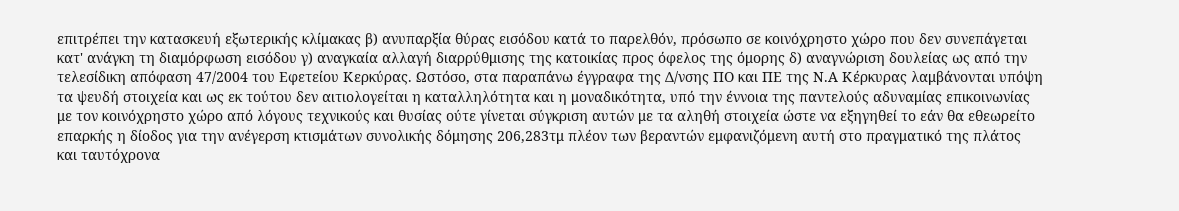επιτρέπει την κατασκευή εξωτερικής κλίμακας β) ανυπαρξία θύρας εισόδου κατά το παρελθόν, πρόσωπο σε κοινόχρηστο χώρο που δεν συνεπάγεται κατ' ανάγκη τη διαμόρφωση εισόδου γ) αναγκαία αλλαγή διαρρύθμισης της κατοικίας προς όφελος της όμορης δ) αναγνώριση δουλείας ως από την τελεσίδικη απόφαση 47/2004 του Εφετείου Κερκύρας. Ωστόσο, στα παραπάνω έγγραφα της Δ/νσης ΠΟ και ΠΕ της Ν.Α Κέρκυρας λαμβάνονται υπόψη τα ψευδή στοιχεία και ως εκ τούτου δεν αιτιολογείται η καταλληλότητα και η μοναδικότητα, υπό την έννοια της παντελούς αδυναμίας επικοινωνίας με τον κοινόχρηστο χώρο από λόγους τεχνικούς και θυσίας ούτε γίνεται σύγκριση αυτών με τα αληθή στοιχεία ώστε να εξηγηθεί το εάν θα εθεωρείτο επαρκής η δίοδος για την ανέγερση κτισμάτων συνολικής δόμησης 206,283τμ πλέον των βεραντών εμφανιζόμενη αυτή στο πραγματικό της πλάτος και ταυτόχρονα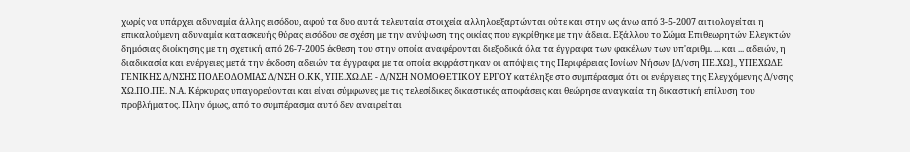χωρίς να υπάρχει αδυναμία άλλης εισόδου, αφού τα δυο αυτά τελευταία στοιχεία αλληλοεξαρτώνται ούτε και στην ως άνω από 3-5-2007 αιτιολογείται η επικαλούμενη αδυναμία κατασκευής θύρας εισόδου σε σχέση με την ανύψωση της οικίας που εγκρίθηκε με την άδεια. Εξάλλου το Σώμα Επιθεωρητών Ελεγκτών δημόσιας διοίκησης με τη σχετική από 26-7-2005 έκθεση του στην οποία αναφέρονται διεξοδικά όλα τα έγγραφα των φακέλων των υπ'αριθμ. ... και ... αδειών, η διαδικασία και ενέργειες μετά την έκδοση αδειών τα έγγραφα με τα οποία εκφράστηκαν οι απόψεις της Περιφέρειας Ιονίων Νήσων [Δ/νση ΠΕ.ΧΩ]., ΥΠΕΧΩΔΕ ΓΕΝΙΚΗΣ Δ/ΝΣΗΣ ΠΟΛΕΟΔΟΜΙΑΣ Δ/ΝΣΗ Ο.ΚΚ, ΥΠΕ.ΧΩ.ΔΕ - Δ/ΝΣΗ ΝΟΜΟΘΕΤΙΚΟΥ ΕΡΓΟΥ κατέληξε στο συμπέρασμα ότι οι ενέργειες της Ελεγχόμενης Δ/νσης ΧΩ.ΠΟ.ΠΕ. Ν.Α. Κέρκυρας υπαγορεύονται και είναι σύμφωνες με τις τελεσίδικες δικαστικές αποφάσεις και θεώρησε αναγκαία τη δικαστική επίλυση του προβλήματος. Πλην όμως, από το συμπέρασμα αυτό δεν αναιρείται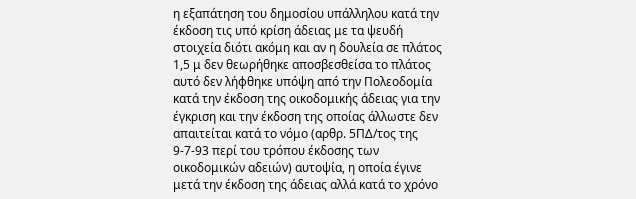η εξαπάτηση του δημοσίου υπάλληλου κατά την έκδοση τις υπό κρίση άδειας με τα ψευδή στοιχεία διότι ακόμη και αν η δουλεία σε πλάτος 1,5 μ δεν θεωρήθηκε αποσβεσθείσα το πλάτος αυτό δεν λήφθηκε υπόψη από την Πολεοδομία κατά την έκδοση της οικοδομικής άδειας για την έγκριση και την έκδοση της οποίας άλλωστε δεν απαιτείται κατά το νόμο (αρθρ. 5ΠΔ/τος της 9-7-93 περί του τρόπου έκδοσης των οικοδομικών αδειών) αυτοψία, η οποία έγινε μετά την έκδοση της άδειας αλλά κατά το χρόνο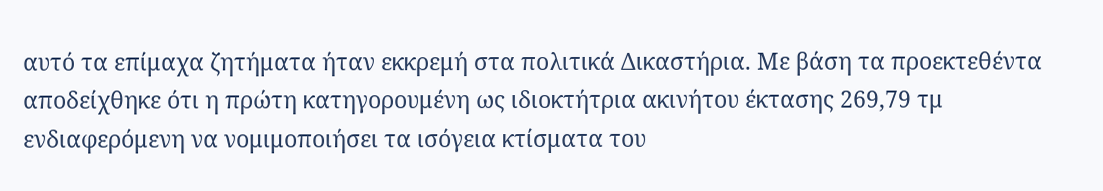αυτό τα επίμαχα ζητήματα ήταν εκκρεμή στα πολιτικά Δικαστήρια. Με βάση τα προεκτεθέντα αποδείχθηκε ότι η πρώτη κατηγορουμένη ως ιδιοκτήτρια ακινήτου έκτασης 269,79 τμ ενδιαφερόμενη να νομιμοποιήσει τα ισόγεια κτίσματα του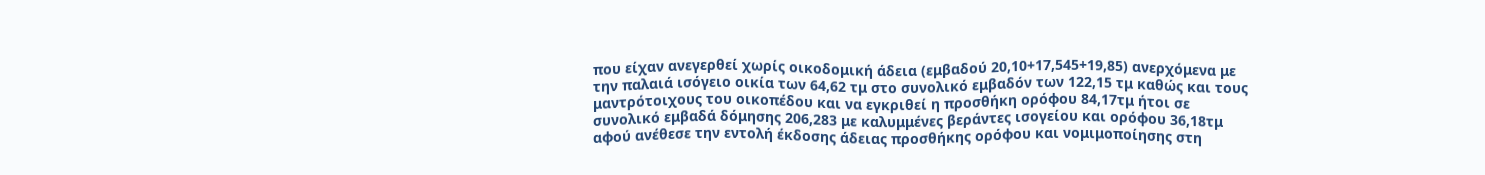που είχαν ανεγερθεί χωρίς οικοδομική άδεια (εμβαδού 20,10+17,545+19,85) ανερχόμενα με την παλαιά ισόγειο οικία των 64,62 τμ στο συνολικό εμβαδόν των 122,15 τμ καθώς και τους μαντρότοιχους του οικοπέδου και να εγκριθεί η προσθήκη ορόφου 84,17τμ ήτοι σε συνολικό εμβαδά δόμησης 206,283 με καλυμμένες βεράντες ισογείου και ορόφου 36,18τμ αφού ανέθεσε την εντολή έκδοσης άδειας προσθήκης ορόφου και νομιμοποίησης στη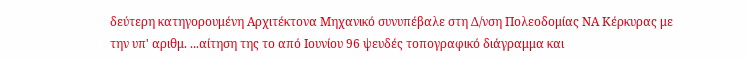δεύτερη κατηγορουμένη Αρχιτέκτονα Μηχανικό συνυπέβαλε στη Δ/νση Πολεοδομίας ΝΑ Κέρκυρας με την υπ' αριθμ. ...αίτηση της το από Ιουνίου 96 ψευδές τοπογραφικό διάγραμμα και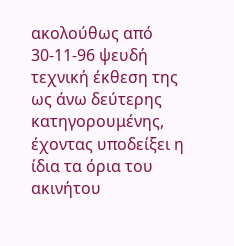ακολούθως από 30-11-96 ψευδή τεχνική έκθεση της ως άνω δεύτερης κατηγορουμένης, έχοντας υποδείξει η ίδια τα όρια του ακινήτου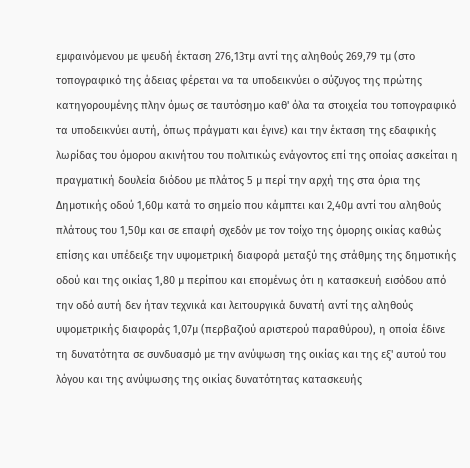εμφαινόμενου με ψευδή έκταση 276,13τμ αντί της αληθούς 269,79 τμ (στο τοπογραφικό της άδειας φέρεται να τα υποδεικνύει ο σύζυγος της πρώτης κατηγορουμένης πλην όμως σε ταυτόσημο καθ' όλα τα στοιχεία του τοπογραφικό τα υποδεικνύει αυτή, όπως πράγματι και έγινε) και την έκταση της εδαφικής λωρίδας του όμορου ακινήτου του πολιτικώς ενάγοντος επί της οποίας ασκείται η πραγματική δουλεία διόδου με πλάτος 5 μ περί την αρχή της στα όρια της Δημοτικής οδού 1,60μ κατά το σημείο που κάμπτει και 2,40μ αντί του αληθούς πλάτους του 1,50μ και σε επαφή σχεδόν με τον τοίχο της όμορης οικίας καθώς επίσης και υπέδειξε την υψομετρική διαφορά μεταξύ της στάθμης της δημοτικής οδού και της οικίας 1,80 μ περίπου και επομένως ότι η κατασκευή εισόδου από την οδό αυτή δεν ήταν τεχνικά και λειτουργικά δυνατή αντί της αληθούς υψομετρικής διαφοράς 1,07μ (περβαζιού αριστερού παραθύρου), η οποία έδινε τη δυνατότητα σε συνδυασμό με την ανύψωση της οικίας και της εξ' αυτού του λόγου και της ανύψωσης της οικίας δυνατότητας κατασκευής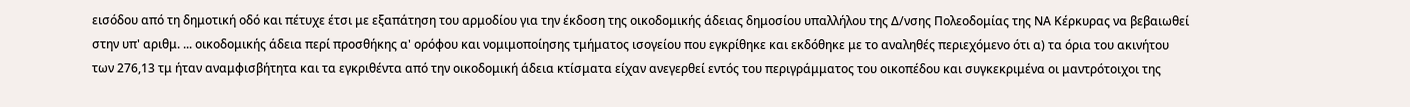εισόδου από τη δημοτική οδό και πέτυχε έτσι με εξαπάτηση του αρμοδίου για την έκδοση της οικοδομικής άδειας δημοσίου υπαλλήλου της Δ/νσης Πολεοδομίας της ΝΑ Κέρκυρας να βεβαιωθεί στην υπ' αριθμ. ... οικοδομικής άδεια περί προσθήκης α' ορόφου και νομιμοποίησης τμήματος ισογείου που εγκρίθηκε και εκδόθηκε με το αναληθές περιεχόμενο ότι α) τα όρια του ακινήτου των 276,13 τμ ήταν αναμφισβήτητα και τα εγκριθέντα από την οικοδομική άδεια κτίσματα είχαν ανεγερθεί εντός του περιγράμματος του οικοπέδου και συγκεκριμένα οι μαντρότοιχοι της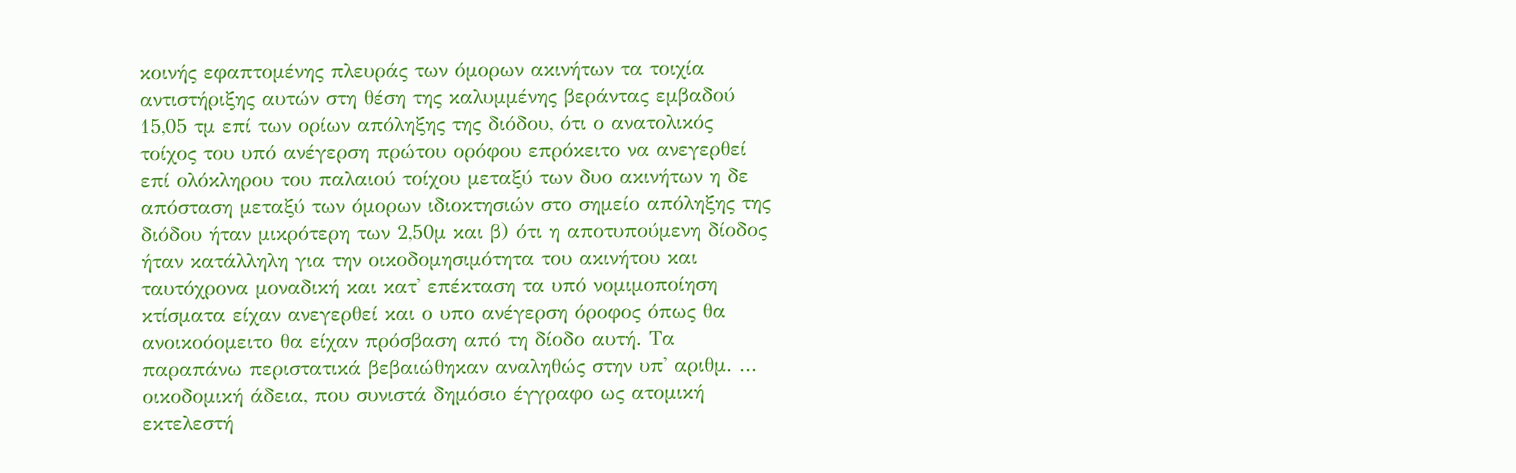κοινής εφαπτομένης πλευράς των όμορων ακινήτων τα τοιχία αντιστήριξης αυτών στη θέση της καλυμμένης βεράντας εμβαδού 15,05 τμ επί των ορίων απόληξης της διόδου, ότι ο ανατολικός τοίχος του υπό ανέγερση πρώτου ορόφου επρόκειτο να ανεγερθεί επί ολόκληρου του παλαιού τοίχου μεταξύ των δυο ακινήτων η δε απόσταση μεταξύ των όμορων ιδιοκτησιών στο σημείο απόληξης της διόδου ήταν μικρότερη των 2,50μ και β) ότι η αποτυπούμενη δίοδος ήταν κατάλληλη για την οικοδομησιμότητα του ακινήτου και ταυτόχρονα μοναδική και κατ' επέκταση τα υπό νομιμοποίηση κτίσματα είχαν ανεγερθεί και ο υπο ανέγερση όροφος όπως θα ανοικοόομειτο θα είχαν πρόσβαση από τη δίοδο αυτή. Τα παραπάνω περιστατικά βεβαιώθηκαν αναληθώς στην υπ' αριθμ. ... οικοδομική άδεια, που συνιστά δημόσιο έγγραφο ως ατομική εκτελεστή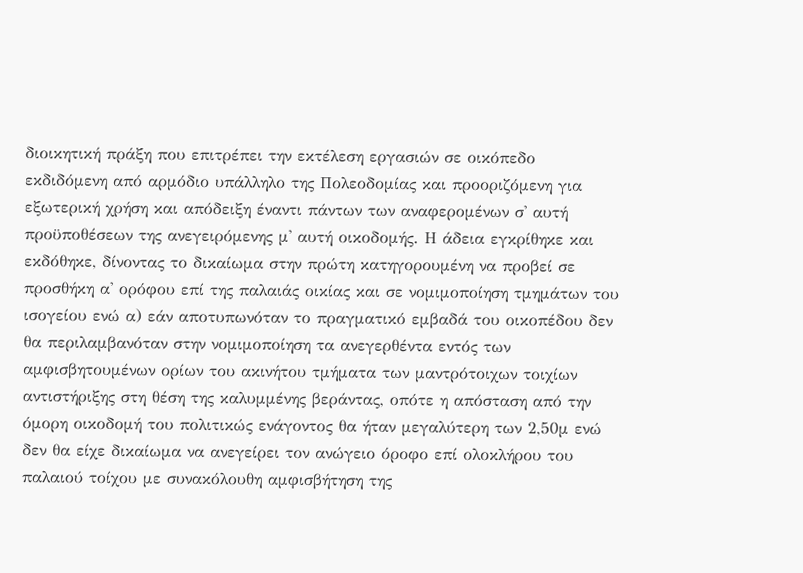διοικητική πράξη που επιτρέπει την εκτέλεση εργασιών σε οικόπεδο εκδιδόμενη από αρμόδιο υπάλληλο της Πολεοδομίας και προοριζόμενη για εξωτερική χρήση και απόδειξη έναντι πάντων των αναφερομένων σ' αυτή προϋποθέσεων της ανεγειρόμενης μ' αυτή οικοδομής. Η άδεια εγκρίθηκε και εκδόθηκε, δίνοντας το δικαίωμα στην πρώτη κατηγορουμένη να προβεί σε προσθήκη α' ορόφου επί της παλαιάς οικίας και σε νομιμοποίηση τμημάτων του ισογείου ενώ α) εάν αποτυπωνόταν το πραγματικό εμβαδά του οικοπέδου δεν θα περιλαμβανόταν στην νομιμοποίηση τα ανεγερθέντα εντός των αμφισβητουμένων ορίων του ακινήτου τμήματα των μαντρότοιχων τοιχίων αντιστήριξης στη θέση της καλυμμένης βεράντας, οπότε η απόσταση από την όμορη οικοδομή του πολιτικώς ενάγοντος θα ήταν μεγαλύτερη των 2,50μ ενώ δεν θα είχε δικαίωμα να ανεγείρει τον ανώγειο όροφο επί ολοκλήρου του παλαιού τοίχου με συνακόλουθη αμφισβήτηση της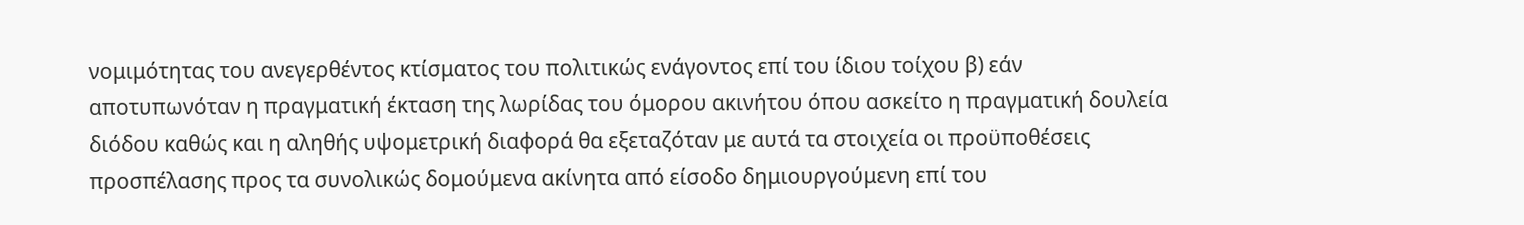νομιμότητας του ανεγερθέντος κτίσματος του πολιτικώς ενάγοντος επί του ίδιου τοίχου β) εάν αποτυπωνόταν η πραγματική έκταση της λωρίδας του όμορου ακινήτου όπου ασκείτο η πραγματική δουλεία διόδου καθώς και η αληθής υψομετρική διαφορά θα εξεταζόταν με αυτά τα στοιχεία οι προϋποθέσεις προσπέλασης προς τα συνολικώς δομούμενα ακίνητα από είσοδο δημιουργούμενη επί του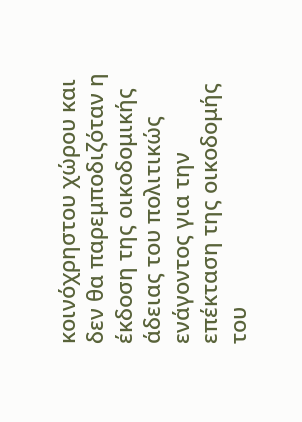κοινόχρηστου χώρου και δεν θα παρεμποδιζόταν η έκδοση της οικοδομικής άδειας του πολιτικώς ενάγοντος για την επέκταση της οικοδομής του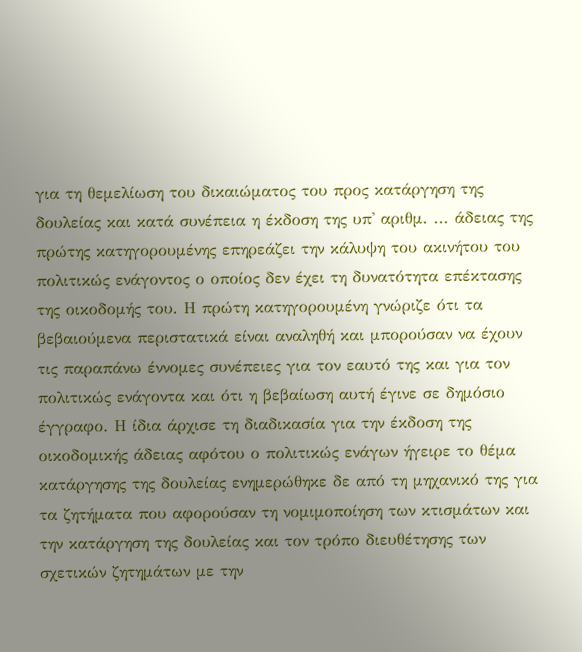για τη θεμελίωση του δικαιώματος του προς κατάργηση της δουλείας και κατά συνέπεια η έκδοση της υπ' αριθμ. ... άδειας της πρώτης κατηγορουμένης επηρεάζει την κάλυψη του ακινήτου του πολιτικώς ενάγοντος ο οποίος δεν έχει τη δυνατότητα επέκτασης της οικοδομής του. Η πρώτη κατηγορουμένη γνώριζε ότι τα βεβαιούμενα περιστατικά είναι αναληθή και μπορούσαν να έχουν τις παραπάνω έννομες συνέπειες για τον εαυτό της και για τον πολιτικώς ενάγοντα και ότι η βεβαίωση αυτή έγινε σε δημόσιο έγγραφο. Η ίδια άρχισε τη διαδικασία για την έκδοση της οικοδομικής άδειας αφότου ο πολιτικώς ενάγων ήγειρε το θέμα κατάργησης της δουλείας ενημερώθηκε δε από τη μηχανικό της για τα ζητήματα που αφορούσαν τη νομιμοποίηση των κτισμάτων και την κατάργηση της δουλείας και τον τρόπο διευθέτησης των σχετικών ζητημάτων με την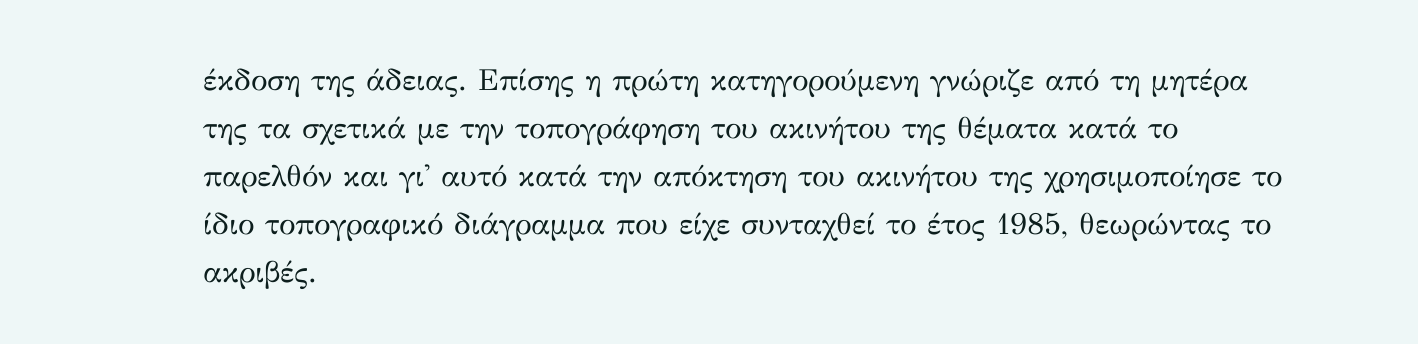έκδοση της άδειας. Επίσης η πρώτη κατηγορούμενη γνώριζε από τη μητέρα της τα σχετικά με την τοπογράφηση του ακινήτου της θέματα κατά το παρελθόν και γι' αυτό κατά την απόκτηση του ακινήτου της χρησιμοποίησε το ίδιο τοπογραφικό διάγραμμα που είχε συνταχθεί το έτος 1985, θεωρώντας το ακριβές.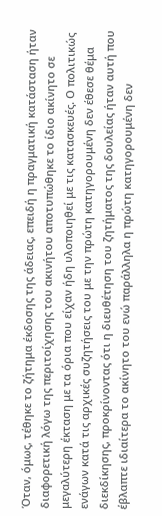Όταν, όμως, τέθηκε το ζήτημα έκδοσης της άδειας, επειδή η πραγματική κατάσταση ήταν διαφορετική λόγω της περιτοίχησης του ακινήτου αποτυπώθηκε το ίδιο ακίνητο σε μεγαλύτερη έκταση με τα όρια που είχαν ήδη υλοποιηθεί με τις κατασκευές. Ο πολιτικώς ενάγων κατά τις αρχικές συζητήσεις του με την πρώτη κατηγορουμένη δεν έθεσε θέμα διεκδίκησης, προκρίνοντας ότι η διευθέτηση του ζητήματος της δουλείας ήταν αυτή που έβλαπτε ιδιαίτερα το ακίνητο του ενώ παράλληλα η πρώτη κατηγορουμένη δεν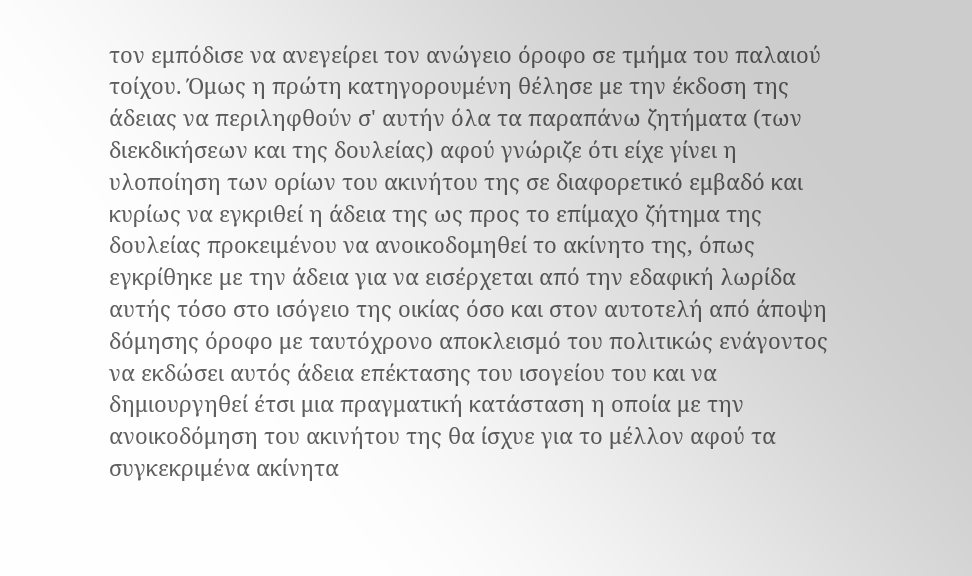τον εμπόδισε να ανεγείρει τον ανώγειο όροφο σε τμήμα του παλαιού τοίχου. Όμως η πρώτη κατηγορουμένη θέλησε με την έκδοση της άδειας να περιληφθούν σ' αυτήν όλα τα παραπάνω ζητήματα (των διεκδικήσεων και της δουλείας) αφού γνώριζε ότι είχε γίνει η υλοποίηση των ορίων του ακινήτου της σε διαφορετικό εμβαδό και κυρίως να εγκριθεί η άδεια της ως προς το επίμαχο ζήτημα της δουλείας προκειμένου να ανοικοδομηθεί το ακίνητο της, όπως εγκρίθηκε με την άδεια για να εισέρχεται από την εδαφική λωρίδα αυτής τόσο στο ισόγειο της οικίας όσο και στον αυτοτελή από άποψη δόμησης όροφο με ταυτόχρονο αποκλεισμό του πολιτικώς ενάγοντος να εκδώσει αυτός άδεια επέκτασης του ισογείου του και να δημιουργηθεί έτσι μια πραγματική κατάσταση η οποία με την ανοικοδόμηση του ακινήτου της θα ίσχυε για το μέλλον αφού τα συγκεκριμένα ακίνητα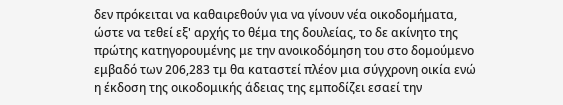δεν πρόκειται να καθαιρεθούν για να γίνουν νέα οικοδομήματα, ώστε να τεθεί εξ' αρχής το θέμα της δουλείας, το δε ακίνητο της πρώτης κατηγορουμένης με την ανοικοδόμηση του στο δομούμενο εμβαδό των 206,283 τμ θα καταστεί πλέον μια σύγχρονη οικία ενώ η έκδοση της οικοδομικής άδειας της εμποδίζει εσαεί την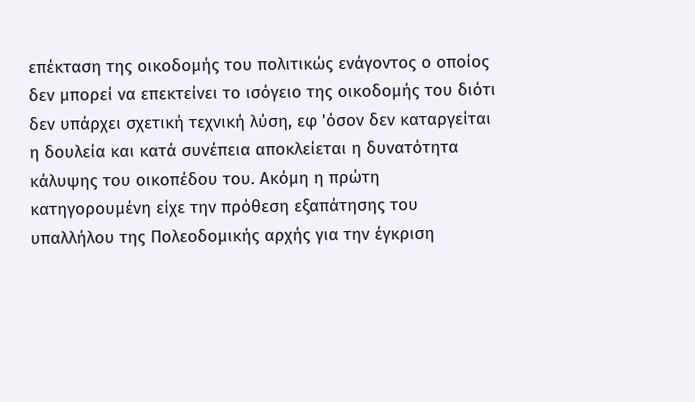επέκταση της οικοδομής του πολιτικώς ενάγοντος ο οποίος δεν μπορεί να επεκτείνει το ισόγειο της οικοδομής του διότι δεν υπάρχει σχετική τεχνική λύση, εφ 'όσον δεν καταργείται η δουλεία και κατά συνέπεια αποκλείεται η δυνατότητα κάλυψης του οικοπέδου του. Ακόμη η πρώτη κατηγορουμένη είχε την πρόθεση εξαπάτησης του υπαλλήλου της Πολεοδομικής αρχής για την έγκριση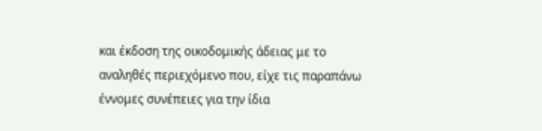και έκδοση της οικοδομικής άδειας με το αναληθές περιεχόμενο που, είχε τις παραπάνω έννομες συνέπειες για την ίδια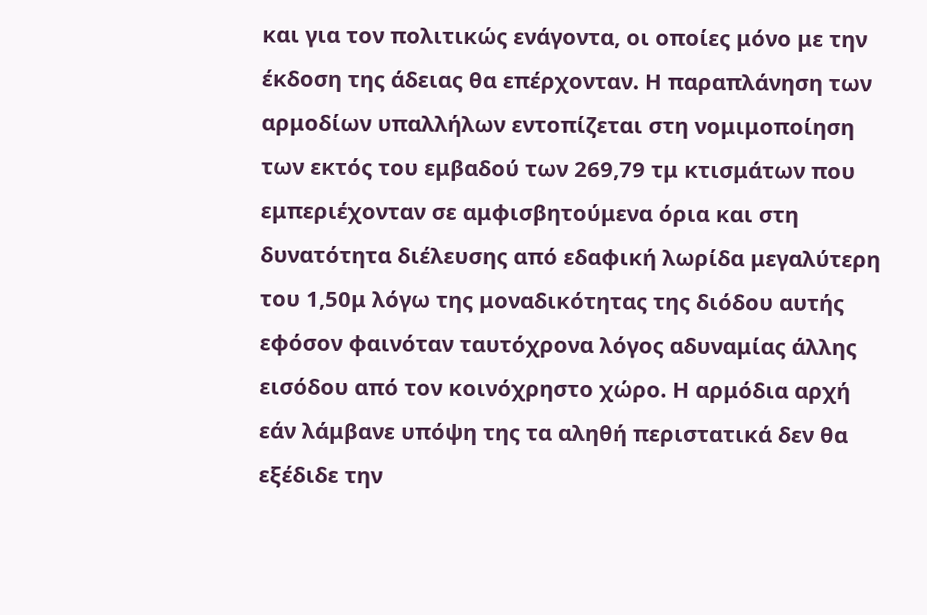και για τον πολιτικώς ενάγοντα, οι οποίες μόνο με την έκδοση της άδειας θα επέρχονταν. Η παραπλάνηση των αρμοδίων υπαλλήλων εντοπίζεται στη νομιμοποίηση των εκτός του εμβαδού των 269,79 τμ κτισμάτων που εμπεριέχονταν σε αμφισβητούμενα όρια και στη δυνατότητα διέλευσης από εδαφική λωρίδα μεγαλύτερη του 1,50μ λόγω της μοναδικότητας της διόδου αυτής εφόσον φαινόταν ταυτόχρονα λόγος αδυναμίας άλλης εισόδου από τον κοινόχρηστο χώρο. Η αρμόδια αρχή εάν λάμβανε υπόψη της τα αληθή περιστατικά δεν θα εξέδιδε την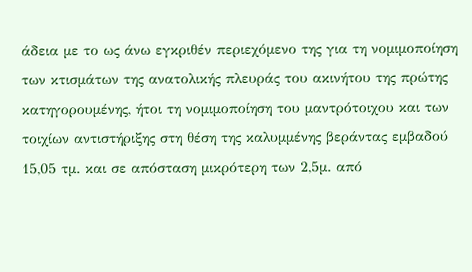άδεια με το ως άνω εγκριθέν περιεχόμενο της για τη νομιμοποίηση των κτισμάτων της ανατολικής πλευράς του ακινήτου της πρώτης κατηγορουμένης, ήτοι τη νομιμοποίηση του μαντρότοιχου και των τοιχίων αντιστήριξης στη θέση της καλυμμένης βεράντας εμβαδού 15,05 τμ. και σε απόσταση μικρότερη των 2,5μ. από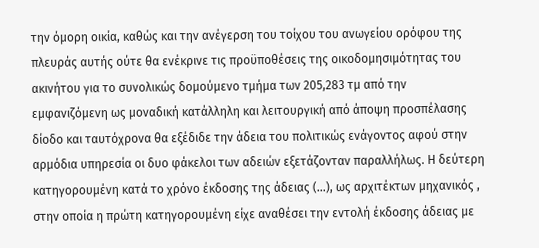την όμορη οικία, καθώς και την ανέγερση του τοίχου του ανωγείου ορόφου της πλευράς αυτής ούτε θα ενέκρινε τις προϋποθέσεις της οικοδομησιμότητας του ακινήτου για το συνολικώς δομούμενο τμήμα των 205,283 τμ από την εμφανιζόμενη ως μοναδική κατάλληλη και λειτουργική από άποψη προσπέλασης δίοδο και ταυτόχρονα θα εξέδιδε την άδεια του πολιτικώς ενάγοντος αφού στην αρμόδια υπηρεσία οι δυο φάκελοι των αδειών εξετάζονταν παραλλήλως. Η δεύτερη κατηγορουμένη κατά το χρόνο έκδοσης της άδειας (...), ως αρχιτέκτων μηχανικός , στην οποία η πρώτη κατηγορουμένη είχε αναθέσει την εντολή έκδοσης άδειας με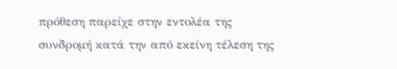πρόθεση παρείχε στην εντολέα της συνδρομή κατά την από εκείνη τέλεση της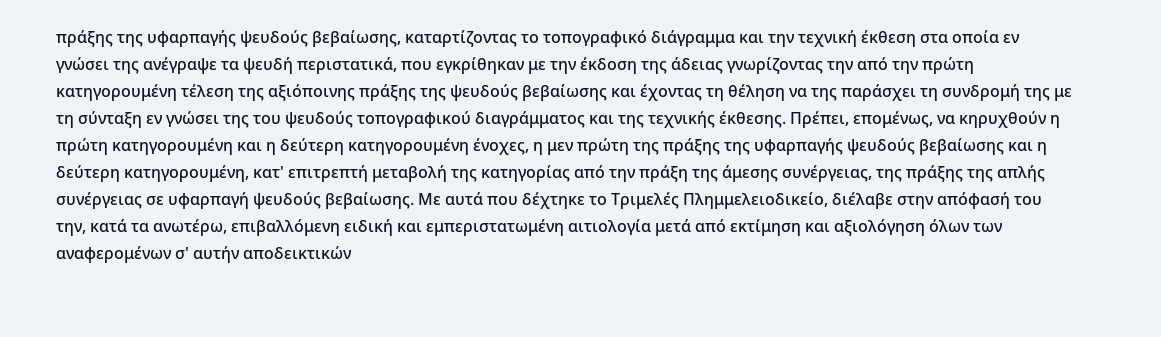πράξης της υφαρπαγής ψευδούς βεβαίωσης, καταρτίζοντας το τοπογραφικό διάγραμμα και την τεχνική έκθεση στα οποία εν γνώσει της ανέγραψε τα ψευδή περιστατικά, που εγκρίθηκαν με την έκδοση της άδειας γνωρίζοντας την από την πρώτη κατηγορουμένη τέλεση της αξιόποινης πράξης της ψευδούς βεβαίωσης και έχοντας τη θέληση να της παράσχει τη συνδρομή της με τη σύνταξη εν γνώσει της του ψευδούς τοπογραφικού διαγράμματος και της τεχνικής έκθεσης. Πρέπει, επομένως, να κηρυχθούν η πρώτη κατηγορουμένη και η δεύτερη κατηγορουμένη ένοχες, η μεν πρώτη της πράξης της υφαρπαγής ψευδούς βεβαίωσης και η δεύτερη κατηγορουμένη, κατ' επιτρεπτή μεταβολή της κατηγορίας από την πράξη της άμεσης συνέργειας, της πράξης της απλής συνέργειας σε υφαρπαγή ψευδούς βεβαίωσης. Με αυτά που δέχτηκε το Τριμελές Πλημμελειοδικείο, διέλαβε στην απόφασή του την, κατά τα ανωτέρω, επιβαλλόμενη ειδική και εμπεριστατωμένη αιτιολογία μετά από εκτίμηση και αξιολόγηση όλων των αναφερομένων σ' αυτήν αποδεικτικών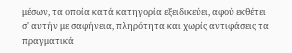μέσων, τα οποία κατά κατηγορία εξειδικεύει, αφού εκθέτει σ' αυτήν με σαφήνεια, πληρότητα και χωρίς αντιφάσεις τα πραγματικά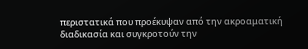περιστατικά που προέκυψαν από την ακροαματική διαδικασία και συγκροτούν την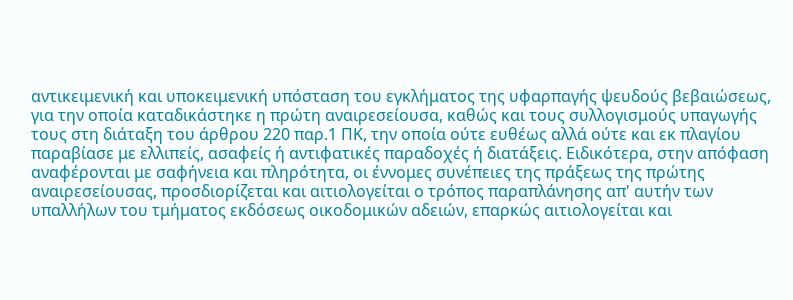αντικειμενική και υποκειμενική υπόσταση του εγκλήματος της υφαρπαγής ψευδούς βεβαιώσεως, για την οποία καταδικάστηκε η πρώτη αναιρεσείουσα, καθώς και τους συλλογισμούς υπαγωγής τους στη διάταξη του άρθρου 220 παρ.1 ΠΚ, την οποία ούτε ευθέως αλλά ούτε και εκ πλαγίου παραβίασε με ελλιπείς, ασαφείς ή αντιφατικές παραδοχές ή διατάξεις. Ειδικότερα, στην απόφαση αναφέρονται με σαφήνεια και πληρότητα, οι έννομες συνέπειες της πράξεως της πρώτης αναιρεσείουσας, προσδιορίζεται και αιτιολογείται ο τρόπος παραπλάνησης απ' αυτήν των υπαλλήλων του τμήματος εκδόσεως οικοδομικών αδειών, επαρκώς αιτιολογείται και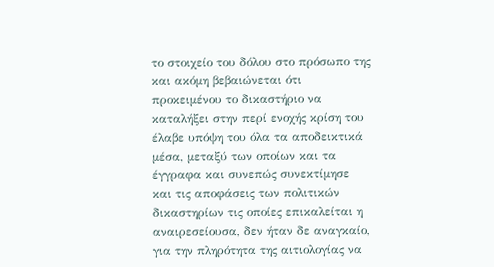το στοιχείο του δόλου στο πρόσωπο της και ακόμη βεβαιώνεται ότι προκειμένου το δικαστήριο να καταλήξει στην περί ενοχής κρίση του έλαβε υπόψη του όλα τα αποδεικτικά μέσα, μεταξύ των οποίων και τα έγγραφα και συνεπώς συνεκτίμησε και τις αποφάσεις των πολιτικών δικαστηρίων τις οποίες επικαλείται η αναιρεσείουσα, δεν ήταν δε αναγκαίο, για την πληρότητα της αιτιολογίας να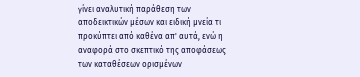γίνει αναλυτική παράθεση των αποδεικτικών μέσων και ειδική μνεία τι προκύπτει από καθένα απ' αυτά, ενώ η αναφορά στο σκεπτικό της αποφάσεως των καταθέσεων ορισμένων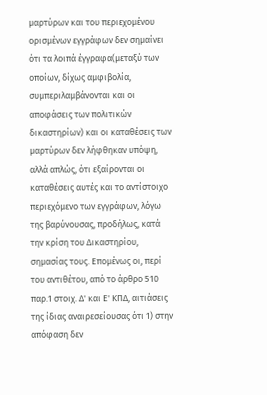μαρτύρων και του περιεχομένου ορισμένων εγγράφων δεν σημαίνει ότι τα λοιπά έγγραφα(μεταξύ των οποίων, δίχως αμφιβολία, συμπεριλαμβάνονται και οι αποφάσεις των πολιτικών δικαστηρίων) και οι καταθέσεις των μαρτύρων δεν λήφθηκαν υπόψη, αλλά απλώς, ότι εξαίρονται οι καταθέσεις αυτές και το αντίστοιχο περιεχόμενο των εγγράφων, λόγω της βαρύνουσας, προδήλως, κατά την κρίση του Δικαστηρίου, σημασίας τους. Επομένως οι, περί του αντιθέτου, από το άρθρο 510 παρ.1 στοιχ. Δ' και Ε' ΚΠΔ, αιτιάσεις της ίδιας αναιρεσείουσας ότι 1) στην απόφαση δεν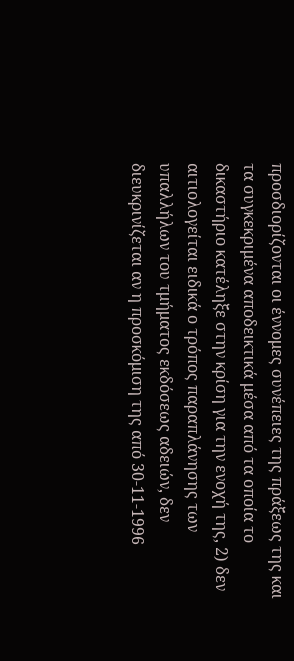προσδιορίζονται οι έννομες συνέπειες της πράξεως της και τα συγκεκριμένα αποδεικτικά μέσα από τα οποία το δικαστήριο κατέληξε στην κρίση για την ενοχή της, 2) δεν αιτιολογείται ειδικά ο τρόπος παραπλάνησης των υπαλλήλων του τμήματος εκδόσεως αδειών, δεν διευκρινίζεται αν η προσκόμιση της από 30-11-1996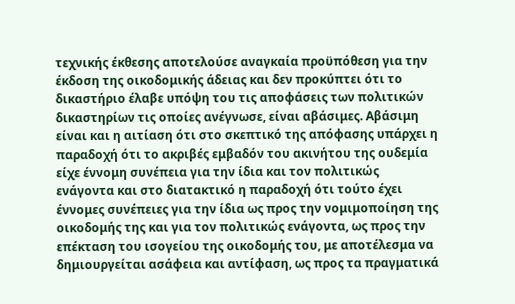τεχνικής έκθεσης αποτελούσε αναγκαία προϋπόθεση για την έκδοση της οικοδομικής άδειας και δεν προκύπτει ότι το δικαστήριο έλαβε υπόψη του τις αποφάσεις των πολιτικών δικαστηρίων τις οποίες ανέγνωσε, είναι αβάσιμες. Αβάσιμη είναι και η αιτίαση ότι στο σκεπτικό της απόφασης υπάρχει η παραδοχή ότι το ακριβές εμβαδόν του ακινήτου της ουδεμία είχε έννομη συνέπεια για την ίδια και τον πολιτικώς ενάγοντα και στο διατακτικό η παραδοχή ότι τούτο έχει έννομες συνέπειες για την ίδια ως προς την νομιμοποίηση της οικοδομής της και για τον πολιτικώς ενάγοντα, ως προς την επέκταση του ισογείου της οικοδομής του, με αποτέλεσμα να δημιουργείται ασάφεια και αντίφαση, ως προς τα πραγματικά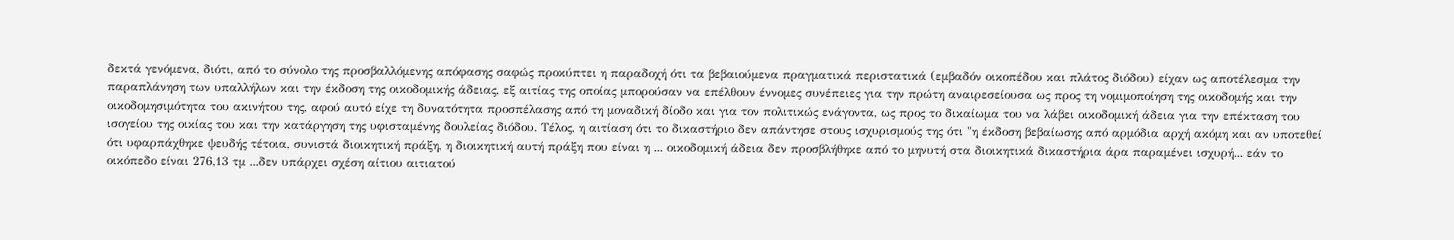δεκτά γενόμενα, διότι, από το σύνολο της προσβαλλόμενης απόφασης σαφώς προκύπτει η παραδοχή ότι τα βεβαιούμενα πραγματικά περιστατικά (εμβαδόν οικοπέδου και πλάτος διόδου) είχαν ως αποτέλεσμα την παραπλάνηση των υπαλλήλων και την έκδοση της οικοδομικής άδειας, εξ αιτίας της οποίας μπορούσαν να επέλθουν έννομες συνέπειες για την πρώτη αναιρεσείουσα ως προς τη νομιμοποίηση της οικοδομής και την οικοδομησιμότητα του ακινήτου της, αφού αυτό είχε τη δυνατότητα προσπέλασης από τη μοναδική δίοδο και για τον πολιτικώς ενάγοντα, ως προς το δικαίωμα του να λάβει οικοδομική άδεια για την επέκταση του ισογείου της οικίας του και την κατάργηση της υφισταμένης δουλείας διόδου. Τέλος, η αιτίαση ότι το δικαστήριο δεν απάντησε στους ισχυρισμούς της ότι "η έκδοση βεβαίωσης από αρμόδια αρχή ακόμη και αν υποτεθεί ότι υφαρπάχθηκε ψευδής τέτοια, συνιστά διοικητική πράξη, η διοικητική αυτή πράξη που είναι η ... οικοδομική άδεια δεν προσβλήθηκε από το μηνυτή στα διοικητικά δικαστήρια άρα παραμένει ισχυρή... εάν το οικόπεδο είναι 276,13 τμ ...δεν υπάρχει σχέση αίτιου αιτιατού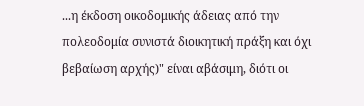...η έκδοση οικοδομικής άδειας από την πολεοδομία συνιστά διοικητική πράξη και όχι βεβαίωση αρχής)" είναι αβάσιμη, διότι οι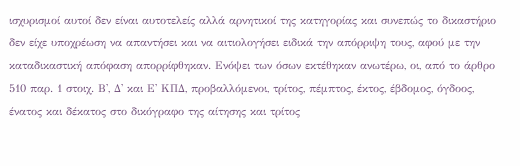ισχυρισμοί αυτοί δεν είναι αυτοτελείς αλλά αρνητικοί της κατηγορίας και συνεπώς το δικαστήριο δεν είχε υποχρέωση να απαντήσει και να αιτιολογήσει ειδικά την απόρριψη τους, αφού με την καταδικαστική απόφαση απορρίφθηκαν. Ενόψει των όσων εκτέθηκαν ανωτέρω, οι, από το άρθρο 510 παρ. 1 στοιχ. Β', Δ' και Ε' ΚΠΔ, προβαλλόμενοι, τρίτος, πέμπτος, έκτος, έβδομος, όγδοος, ένατος και δέκατος στο δικόγραφο της αίτησης και τρίτος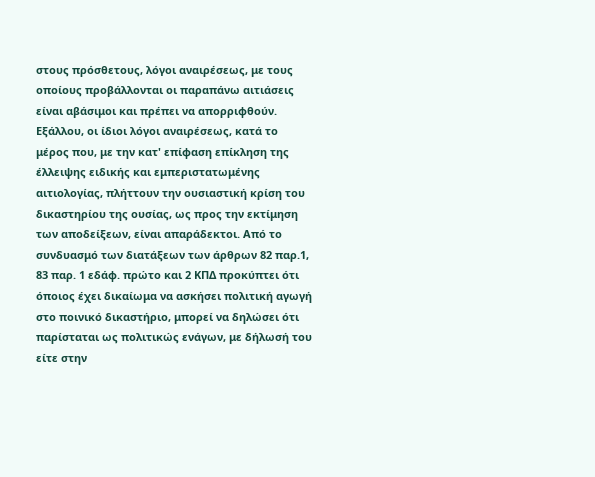στους πρόσθετους, λόγοι αναιρέσεως, με τους οποίους προβάλλονται οι παραπάνω αιτιάσεις είναι αβάσιμοι και πρέπει να απορριφθούν. Εξάλλου, οι ίδιοι λόγοι αναιρέσεως, κατά το μέρος που, με την κατ' επίφαση επίκληση της έλλειψης ειδικής και εμπεριστατωμένης αιτιολογίας, πλήττουν την ουσιαστική κρίση του δικαστηρίου της ουσίας, ως προς την εκτίμηση των αποδείξεων, είναι απαράδεκτοι. Από το συνδυασμό των διατάξεων των άρθρων 82 παρ.1, 83 παρ. 1 εδάφ. πρώτο και 2 ΚΠΔ προκύπτει ότι όποιος έχει δικαίωμα να ασκήσει πολιτική αγωγή στο ποινικό δικαστήριο, μπορεί να δηλώσει ότι παρίσταται ως πολιτικώς ενάγων, με δήλωσή του είτε στην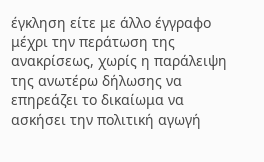έγκληση είτε με άλλο έγγραφο μέχρι την περάτωση της ανακρίσεως, χωρίς η παράλειψη της ανωτέρω δήλωσης να επηρεάζει το δικαίωμα να ασκήσει την πολιτική αγωγή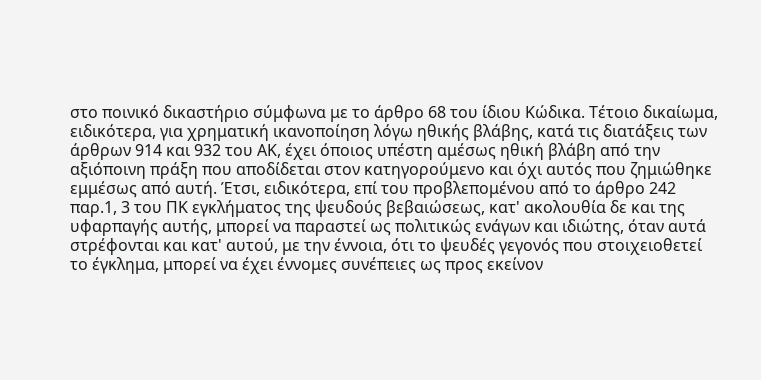στο ποινικό δικαστήριο σύμφωνα με το άρθρο 68 του ίδιου Κώδικα. Τέτοιο δικαίωμα, ειδικότερα, για χρηματική ικανοποίηση λόγω ηθικής βλάβης, κατά τις διατάξεις των άρθρων 914 και 932 του ΑΚ, έχει όποιος υπέστη αμέσως ηθική βλάβη από την αξιόποινη πράξη που αποδίδεται στον κατηγορούμενο και όχι αυτός που ζημιώθηκε εμμέσως από αυτή. Έτσι, ειδικότερα, επί του προβλεπομένου από το άρθρο 242 παρ.1, 3 του ΠΚ εγκλήματος της ψευδούς βεβαιώσεως, κατ' ακολουθία δε και της υφαρπαγής αυτής, μπορεί να παραστεί ως πολιτικώς ενάγων και ιδιώτης, όταν αυτά στρέφονται και κατ' αυτού, με την έννοια, ότι το ψευδές γεγονός που στοιχειοθετεί το έγκλημα, μπορεί να έχει έννομες συνέπειες ως προς εκείνον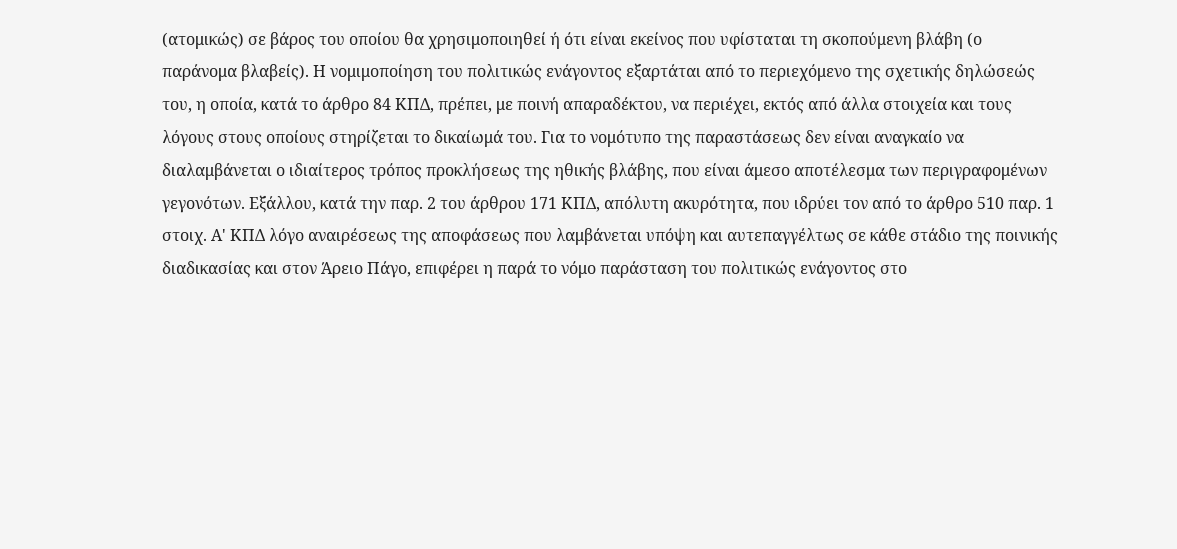(ατομικώς) σε βάρος του οποίου θα χρησιμοποιηθεί ή ότι είναι εκείνος που υφίσταται τη σκοπούμενη βλάβη (ο παράνομα βλαβείς). Η νομιμοποίηση του πολιτικώς ενάγοντος εξαρτάται από το περιεχόμενο της σχετικής δηλώσεώς του, η οποία, κατά το άρθρο 84 ΚΠΔ, πρέπει, με ποινή απαραδέκτου, να περιέχει, εκτός από άλλα στοιχεία και τους λόγους στους οποίους στηρίζεται το δικαίωμά του. Για το νομότυπο της παραστάσεως δεν είναι αναγκαίο να διαλαμβάνεται ο ιδιαίτερος τρόπος προκλήσεως της ηθικής βλάβης, που είναι άμεσο αποτέλεσμα των περιγραφομένων γεγονότων. Εξάλλου, κατά την παρ. 2 του άρθρου 171 ΚΠΔ, απόλυτη ακυρότητα, που ιδρύει τον από το άρθρο 510 παρ. 1 στοιχ. Α' ΚΠΔ λόγο αναιρέσεως της αποφάσεως που λαμβάνεται υπόψη και αυτεπαγγέλτως σε κάθε στάδιο της ποινικής διαδικασίας και στον Άρειο Πάγο, επιφέρει η παρά το νόμο παράσταση του πολιτικώς ενάγοντος στο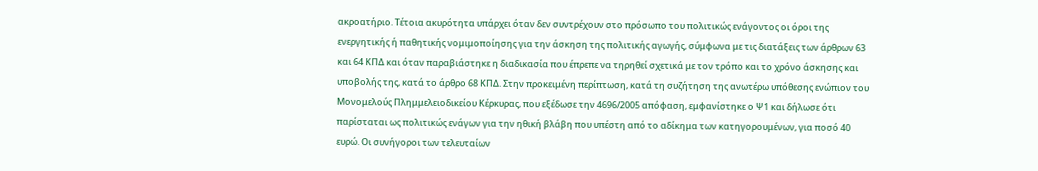ακροατήριο. Τέτοια ακυρότητα υπάρχει όταν δεν συντρέχουν στο πρόσωπο του πολιτικώς ενάγοντος οι όροι της ενεργητικής ή παθητικής νομιμοποίησης για την άσκηση της πολιτικής αγωγής, σύμφωνα με τις διατάξεις των άρθρων 63 και 64 ΚΠΔ και όταν παραβιάστηκε η διαδικασία που έπρεπε να τηρηθεί σχετικά με τον τρόπο και το χρόνο άσκησης και υποβολής της, κατά το άρθρο 68 ΚΠΔ. Στην προκειμένη περίπτωση, κατά τη συζήτηση της ανωτέρω υπόθεσης ενώπιον του Μονομελούς Πλημμελειοδικείου Κέρκυρας, που εξέδωσε την 4696/2005 απόφαση, εμφανίστηκε ο Ψ1 και δήλωσε ότι παρίσταται ως πολιτικώς ενάγων για την ηθική βλάβη που υπέστη από το αδίκημα των κατηγορουμένων, για ποσό 40 ευρώ. Οι συνήγοροι των τελευταίων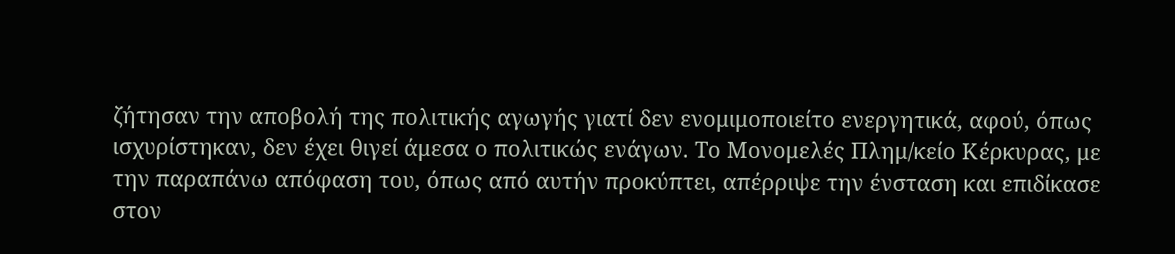ζήτησαν την αποβολή της πολιτικής αγωγής γιατί δεν ενομιμοποιείτο ενεργητικά, αφού, όπως ισχυρίστηκαν, δεν έχει θιγεί άμεσα ο πολιτικώς ενάγων. Το Μονομελές Πλημ/κείο Κέρκυρας, με την παραπάνω απόφαση του, όπως από αυτήν προκύπτει, απέρριψε την ένσταση και επιδίκασε στον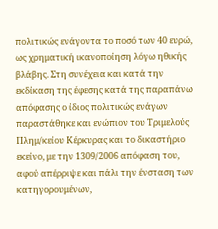πολιτικώς ενάγοντα το ποσό των 40 ευρώ, ως χρηματική ικανοποίηση λόγω ηθικής βλάβης. Στη συνέχεια και κατά την εκδίκαση της έφεσης κατά της παραπάνω απόφασης ο ίδιος πολιτικώς ενάγων παραστάθηκε και ενώπιον του Τριμελούς Πλημ/κείου Κέρκυρας και το δικαστήριο εκείνο, με την 1309/2006 απόφαση του, αφού απέρριψε και πάλι την ένσταση των κατηγορουμένων,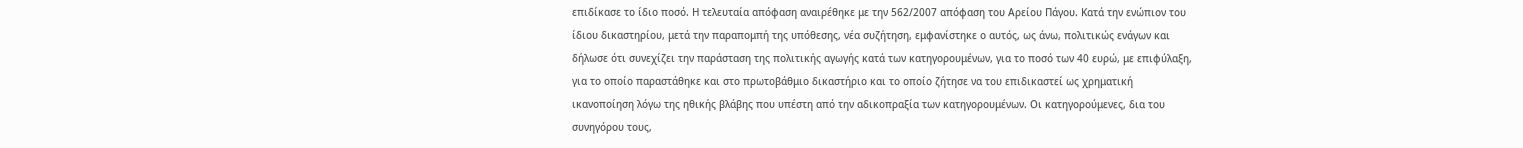επιδίκασε το ίδιο ποσό. Η τελευταία απόφαση αναιρέθηκε με την 562/2007 απόφαση του Αρείου Πάγου. Κατά την ενώπιον του ίδιου δικαστηρίου, μετά την παραπομπή της υπόθεσης, νέα συζήτηση, εμφανίστηκε ο αυτός, ως άνω, πολιτικώς ενάγων και δήλωσε ότι συνεχίζει την παράσταση της πολιτικής αγωγής κατά των κατηγορουμένων, για το ποσό των 40 ευρώ, με επιφύλαξη, για το οποίο παραστάθηκε και στο πρωτοβάθμιο δικαστήριο και το οποίο ζήτησε να του επιδικαστεί ως χρηματική ικανοποίηση λόγω της ηθικής βλάβης που υπέστη από την αδικοπραξία των κατηγορουμένων. Οι κατηγορούμενες, δια του συνηγόρου τους,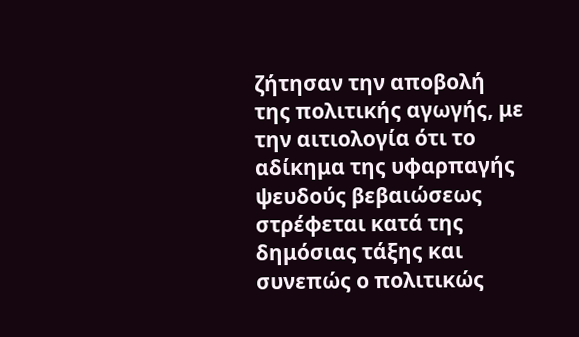ζήτησαν την αποβολή της πολιτικής αγωγής, με την αιτιολογία ότι το αδίκημα της υφαρπαγής ψευδούς βεβαιώσεως στρέφεται κατά της δημόσιας τάξης και συνεπώς ο πολιτικώς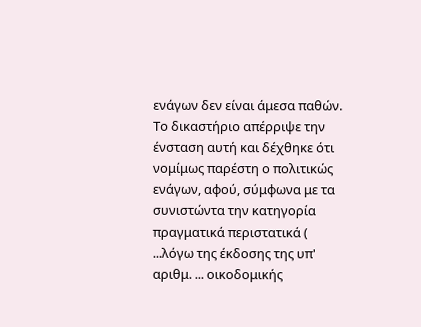ενάγων δεν είναι άμεσα παθών. Το δικαστήριο απέρριψε την ένσταση αυτή και δέχθηκε ότι νομίμως παρέστη ο πολιτικώς ενάγων, αφού, σύμφωνα με τα συνιστώντα την κατηγορία πραγματικά περιστατικά ( ...λόγω της έκδοσης της υπ' αριθμ. ... οικοδομικής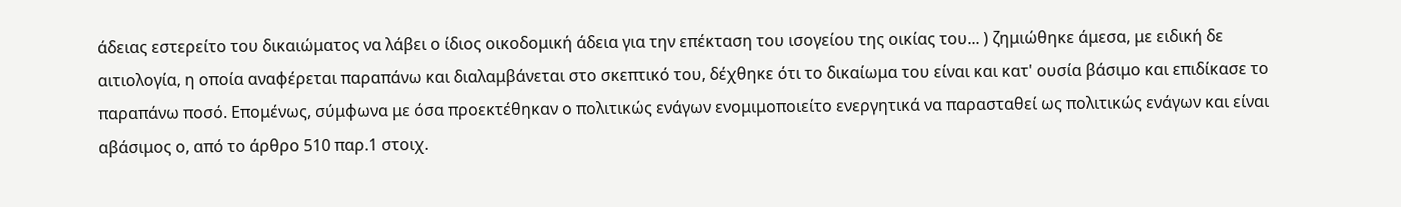άδειας εστερείτο του δικαιώματος να λάβει ο ίδιος οικοδομική άδεια για την επέκταση του ισογείου της οικίας του... ) ζημιώθηκε άμεσα, με ειδική δε αιτιολογία, η οποία αναφέρεται παραπάνω και διαλαμβάνεται στο σκεπτικό του, δέχθηκε ότι το δικαίωμα του είναι και κατ' ουσία βάσιμο και επιδίκασε το παραπάνω ποσό. Επομένως, σύμφωνα με όσα προεκτέθηκαν ο πολιτικώς ενάγων ενομιμοποιείτο ενεργητικά να παρασταθεί ως πολιτικώς ενάγων και είναι αβάσιμος ο, από το άρθρο 510 παρ.1 στοιχ.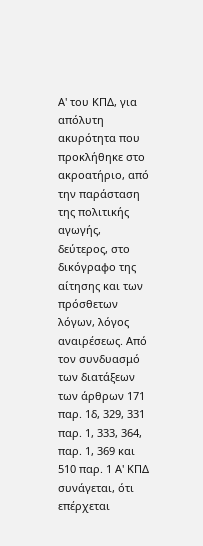Α' του ΚΠΔ, για απόλυτη ακυρότητα που προκλήθηκε στο ακροατήριο, από την παράσταση της πολιτικής αγωγής, δεύτερος, στο δικόγραφο της αίτησης και των πρόσθετων λόγων, λόγος αναιρέσεως. Από τον συνδυασμό των διατάξεων των άρθρων 171 παρ. 1δ, 329, 331 παρ. 1, 333, 364, παρ. 1, 369 και 510 παρ. 1 Α' ΚΠΔ συνάγεται, ότι επέρχεται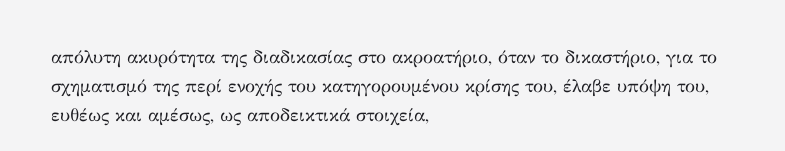απόλυτη ακυρότητα της διαδικασίας στο ακροατήριο, όταν το δικαστήριο, για το σχηματισμό της περί ενοχής του κατηγορουμένου κρίσης του, έλαβε υπόψη του, ευθέως και αμέσως, ως αποδεικτικά στοιχεία,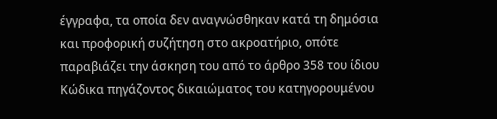έγγραφα, τα οποία δεν αναγνώσθηκαν κατά τη δημόσια και προφορική συζήτηση στο ακροατήριο, οπότε παραβιάζει την άσκηση του από το άρθρο 358 του ίδιου Κώδικα πηγάζοντος δικαιώματος του κατηγορουμένου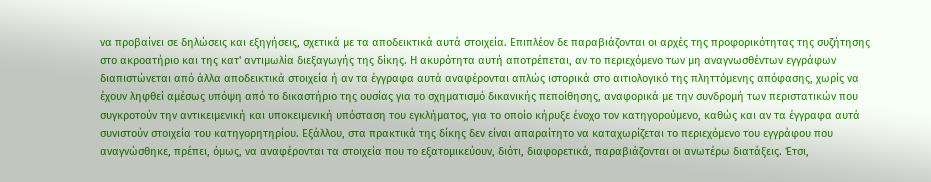να προβαίνει σε δηλώσεις και εξηγήσεις, σχετικά με τα αποδεικτικά αυτά στοιχεία. Επιπλέον δε παραβιάζονται οι αρχές της προφορικότητας της συζήτησης στο ακροατήριο και της κατ' αντιμωλία διεξαγωγής της δίκης. Η ακυρότητα αυτή αποτρέπεται, αν το περιεχόμενο των μη αναγνωσθέντων εγγράφων διαπιστώνεται από άλλα αποδεικτικά στοιχεία ή αν τα έγγραφα αυτά αναφέρονται απλώς ιστορικά στο αιτιολογικό της πληττόμενης απόφασης, χωρίς να έχουν ληφθεί αμέσως υπόψη από το δικαστήριο της ουσίας για το σχηματισμό δικανικής πεποίθησης, αναφορικά με την συνδρομή των περιστατικών που συγκροτούν την αντικειμενική και υποκειμενική υπόσταση του εγκλήματος, για το οποίο κήρυξε ένοχο τον κατηγορούμενο, καθώς και αν τα έγγραφα αυτά συνιστούν στοιχεία του κατηγορητηρίου. Εξάλλου, στα πρακτικά της δίκης δεν είναι απαραίτητο να καταχωρίζεται το περιεχόμενο του εγγράφου που αναγνώσθηκε, πρέπει, όμως, να αναφέρονται τα στοιχεία που το εξατομικεύουν, διότι, διαφορετικά, παραβιάζονται οι ανωτέρω διατάξεις. Έτσι,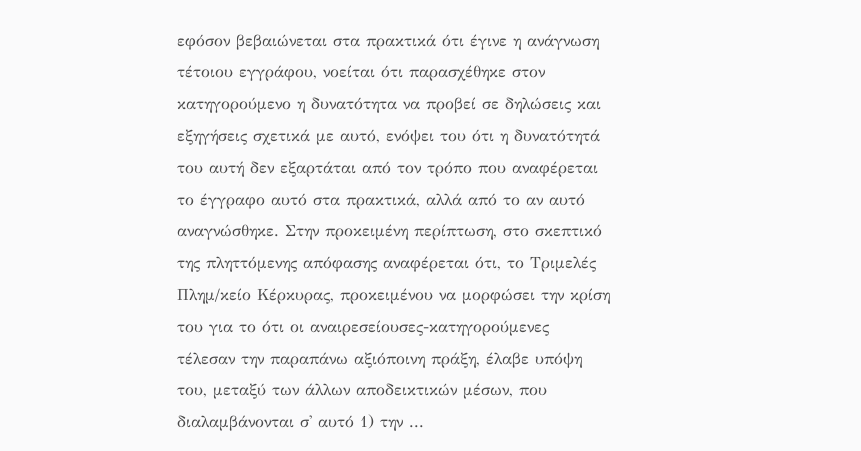εφόσον βεβαιώνεται στα πρακτικά ότι έγινε η ανάγνωση τέτοιου εγγράφου, νοείται ότι παρασχέθηκε στον κατηγορούμενο η δυνατότητα να προβεί σε δηλώσεις και εξηγήσεις σχετικά με αυτό, ενόψει του ότι η δυνατότητά του αυτή δεν εξαρτάται από τον τρόπο που αναφέρεται το έγγραφο αυτό στα πρακτικά, αλλά από το αν αυτό αναγνώσθηκε. Στην προκειμένη περίπτωση, στο σκεπτικό της πληττόμενης απόφασης αναφέρεται ότι, το Τριμελές Πλημ/κείο Κέρκυρας, προκειμένου να μορφώσει την κρίση του για το ότι οι αναιρεσείουσες-κατηγορούμενες τέλεσαν την παραπάνω αξιόποινη πράξη, έλαβε υπόψη του, μεταξύ των άλλων αποδεικτικών μέσων, που διαλαμβάνονται σ' αυτό 1) την ...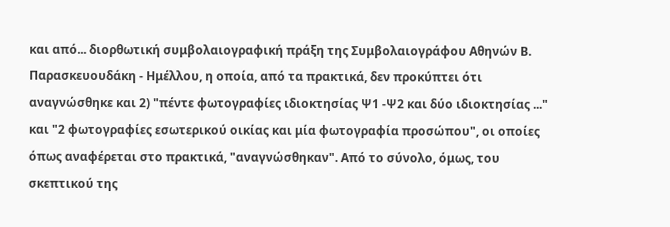και από... διορθωτική συμβολαιογραφική πράξη της Συμβολαιογράφου Αθηνών Β. Παρασκευουδάκη - Ημέλλου, η οποία, από τα πρακτικά, δεν προκύπτει ότι αναγνώσθηκε και 2) "πέντε φωτογραφίες ιδιοκτησίας Ψ1 -Ψ2 και δύο ιδιοκτησίας ..." και "2 φωτογραφίες εσωτερικού οικίας και μία φωτογραφία προσώπου", οι οποίες όπως αναφέρεται στο πρακτικά, "αναγνώσθηκαν". Από το σύνολο, όμως, του σκεπτικού της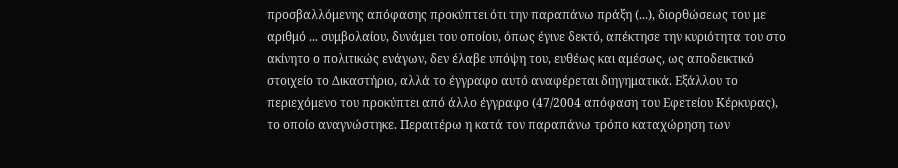προσβαλλόμενης απόφασης προκύπτει ότι την παραπάνω πράξη (...), διορθώσεως του με αριθμό ... συμβολαίου, δυνάμει του οποίου, όπως έγινε δεκτό, απέκτησε την κυριότητα του στο ακίνητο ο πολιτικώς ενάγων, δεν έλαβε υπόψη του, ευθέως και αμέσως, ως αποδεικτικό στοιχείο το Δικαστήριο, αλλά το έγγραφο αυτό αναφέρεται διηγηματικά. Εξάλλου το περιεχόμενο του προκύπτει από άλλο έγγραφο (47/2004 απόφαση του Εφετείου Κέρκυρας), το οποίο αναγνώστηκε. Περαιτέρω η κατά τον παραπάνω τρόπο καταχώρηση των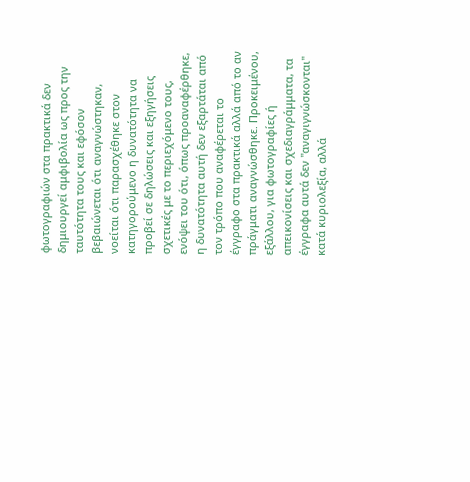φωτογραφιών στα πρακτικά δεν δημιουργεί αμφιβολία ως προς την ταυτότητα τους και εφόσον βεβαιώνεται ότι αναγνώστηκαν, νοείται ότι παρασχέθηκε στον κατηγορούμενο η δυνατότητα να προβεί σε δηλώσεις και εξηγήσεις σχετικές με το περιεχόμενο τους, ενόψει του ότι, όπως προαναφέρθηκε, η δυνατότητα αυτή δεν εξαρτάται από τον τρόπο που αναφέρεται το έγγραφο στα πρακτικά αλλά από το αν πράγματι αναγνώσθηκε. Προκειμένου, εξάλλου, για φωτογραφίες ή απεικονίσεις και σχεδιαγράμματα, τα έγγραφα αυτά δεν "αναγιγνώσκονται" κατά κυριολεξία, αλλά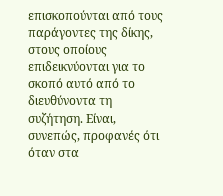επισκοπούνται από τους παράγοντες της δίκης, στους οποίους επιδεικνύονται για το σκοπό αυτό από το διευθύνοντα τη συζήτηση. Είναι, συνεπώς, προφανές ότι όταν στα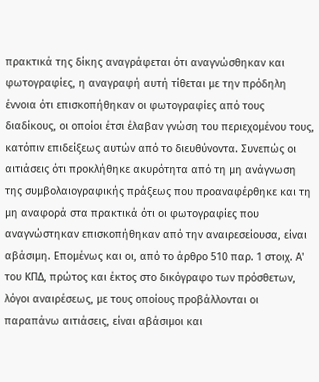πρακτικά της δίκης αναγράφεται ότι αναγνώσθηκαν και φωτογραφίες, η αναγραφή αυτή τίθεται με την πρόδηλη έννοια ότι επισκοπήθηκαν οι φωτογραφίες από τους διαδίκους, οι οποίοι έτσι έλαβαν γνώση του περιεχομένου τους, κατόπιν επιδείξεως αυτών από το διευθύνοντα. Συνεπώς οι αιτιάσεις ότι προκλήθηκε ακυρότητα από τη μη ανάγνωση της συμβολαιογραφικής πράξεως που προαναφέρθηκε και τη μη αναφορά στα πρακτικά ότι οι φωτογραφίες που αναγνώστηκαν επισκοπήθηκαν από την αναιρεσείουσα, είναι αβάσιμη. Επομένως και οι, από το άρθρο 510 παρ. 1 στοιχ. Α' του ΚΠΔ, πρώτος και έκτος στο δικόγραφο των πρόσθετων, λόγοι αναιρέσεως, με τους οποίους προβάλλονται οι παραπάνω αιτιάσεις, είναι αβάσιμοι και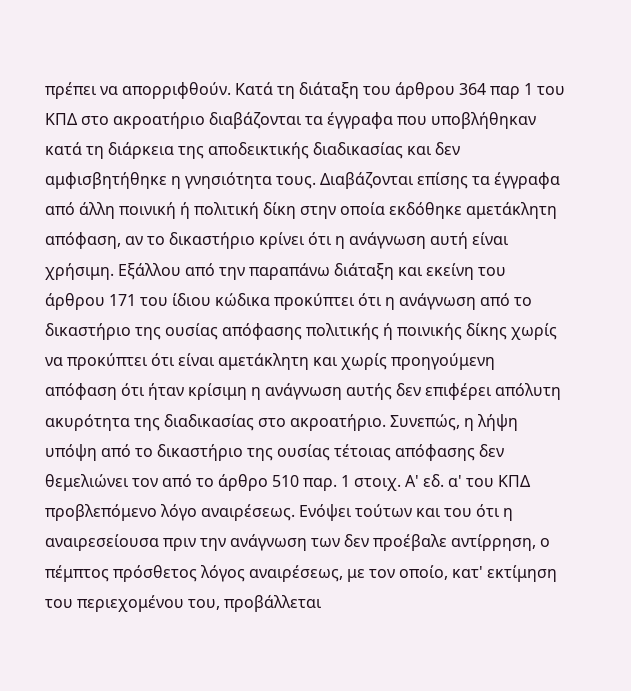πρέπει να απορριφθούν. Κατά τη διάταξη του άρθρου 364 παρ 1 του ΚΠΔ στο ακροατήριο διαβάζονται τα έγγραφα που υποβλήθηκαν κατά τη διάρκεια της αποδεικτικής διαδικασίας και δεν αμφισβητήθηκε η γνησιότητα τους. Διαβάζονται επίσης τα έγγραφα από άλλη ποινική ή πολιτική δίκη στην οποία εκδόθηκε αμετάκλητη απόφαση, αν το δικαστήριο κρίνει ότι η ανάγνωση αυτή είναι χρήσιμη. Εξάλλου από την παραπάνω διάταξη και εκείνη του άρθρου 171 του ίδιου κώδικα προκύπτει ότι η ανάγνωση από το δικαστήριο της ουσίας απόφασης πολιτικής ή ποινικής δίκης χωρίς να προκύπτει ότι είναι αμετάκλητη και χωρίς προηγούμενη απόφαση ότι ήταν κρίσιμη η ανάγνωση αυτής δεν επιφέρει απόλυτη ακυρότητα της διαδικασίας στο ακροατήριο. Συνεπώς, η λήψη υπόψη από το δικαστήριο της ουσίας τέτοιας απόφασης δεν θεμελιώνει τον από το άρθρο 510 παρ. 1 στοιχ. Α' εδ. α' του ΚΠΔ προβλεπόμενο λόγο αναιρέσεως. Ενόψει τούτων και του ότι η αναιρεσείουσα πριν την ανάγνωση των δεν προέβαλε αντίρρηση, ο πέμπτος πρόσθετος λόγος αναιρέσεως, με τον οποίο, κατ' εκτίμηση του περιεχομένου του, προβάλλεται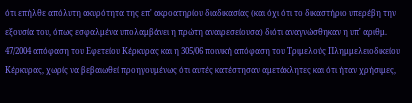ότι επήλθε απόλυτη ακυρότητα της επ' ακροατηρίου διαδικασίας (και όχι ότι το δικαστήριο υπερέβη την εξουσία του, όπως εσφαλμένα υπολαμβάνει η πρώτη αναιρεσείουσα) διότι αναγνώσθηκαν η υπ' αριθμ. 47/2004 απόφαση του Εφετείου Κέρκυρας και η 305/06 ποινική απόφαση του Τριμελούς Πλημμελειοδικείου Κέρκυρας, χωρίς να βεβαιωθεί προηγουμένως ότι αυτές κατέστησαν αμετάκλητες και ότι ήταν χρήσιμες,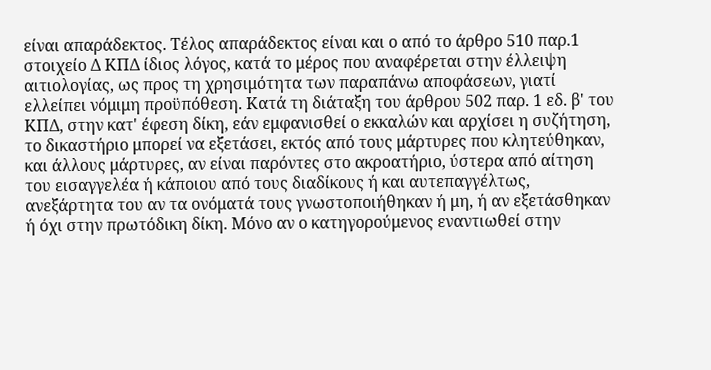είναι απαράδεκτος. Τέλος απαράδεκτος είναι και ο από το άρθρο 510 παρ.1 στοιχείο Δ ΚΠΔ ίδιος λόγος, κατά το μέρος που αναφέρεται στην έλλειψη αιτιολογίας, ως προς τη χρησιμότητα των παραπάνω αποφάσεων, γιατί ελλείπει νόμιμη προϋπόθεση. Κατά τη διάταξη του άρθρου 502 παρ. 1 εδ. β' του ΚΠΔ, στην κατ' έφεση δίκη, εάν εμφανισθεί ο εκκαλών και αρχίσει η συζήτηση, το δικαστήριο μπορεί να εξετάσει, εκτός από τους μάρτυρες που κλητεύθηκαν, και άλλους μάρτυρες, αν είναι παρόντες στο ακροατήριο, ύστερα από αίτηση του εισαγγελέα ή κάποιου από τους διαδίκους ή και αυτεπαγγέλτως, ανεξάρτητα του αν τα ονόματά τους γνωστοποιήθηκαν ή μη, ή αν εξετάσθηκαν ή όχι στην πρωτόδικη δίκη. Μόνο αν ο κατηγορούμενος εναντιωθεί στην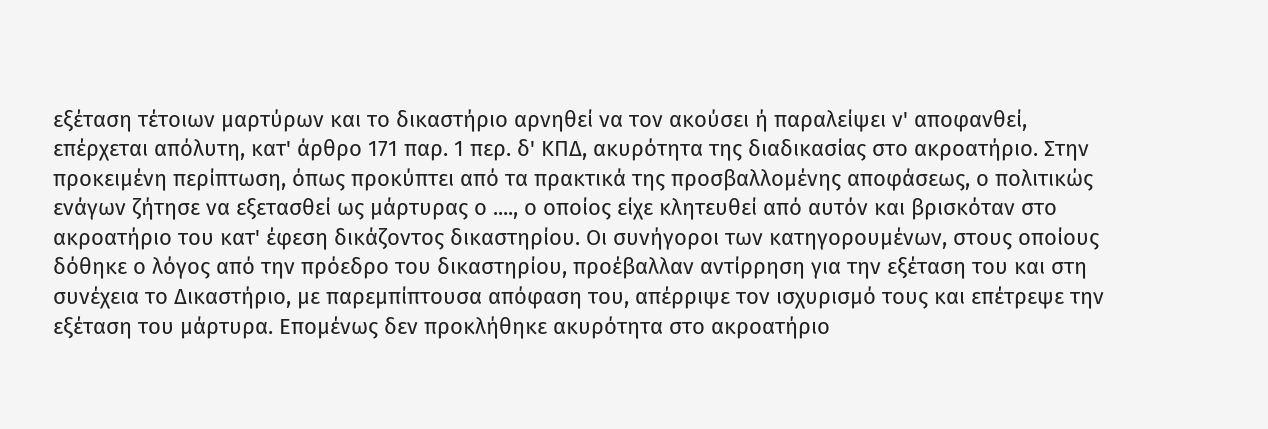εξέταση τέτοιων μαρτύρων και το δικαστήριο αρνηθεί να τον ακούσει ή παραλείψει ν' αποφανθεί, επέρχεται απόλυτη, κατ' άρθρο 171 παρ. 1 περ. δ' ΚΠΔ, ακυρότητα της διαδικασίας στο ακροατήριο. Στην προκειμένη περίπτωση, όπως προκύπτει από τα πρακτικά της προσβαλλομένης αποφάσεως, ο πολιτικώς ενάγων ζήτησε να εξετασθεί ως μάρτυρας ο ...., ο οποίος είχε κλητευθεί από αυτόν και βρισκόταν στο ακροατήριο του κατ' έφεση δικάζοντος δικαστηρίου. Οι συνήγοροι των κατηγορουμένων, στους οποίους δόθηκε ο λόγος από την πρόεδρο του δικαστηρίου, προέβαλλαν αντίρρηση για την εξέταση του και στη συνέχεια το Δικαστήριο, με παρεμπίπτουσα απόφαση του, απέρριψε τον ισχυρισμό τους και επέτρεψε την εξέταση του μάρτυρα. Επομένως δεν προκλήθηκε ακυρότητα στο ακροατήριο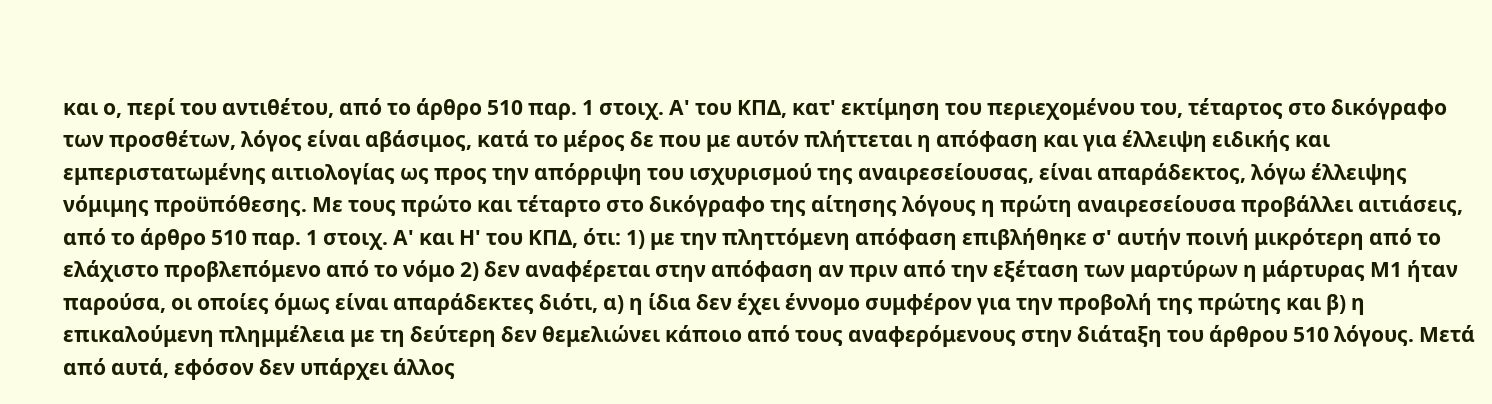και ο, περί του αντιθέτου, από το άρθρο 510 παρ. 1 στοιχ. Α' του ΚΠΔ, κατ' εκτίμηση του περιεχομένου του, τέταρτος στο δικόγραφο των προσθέτων, λόγος είναι αβάσιμος, κατά το μέρος δε που με αυτόν πλήττεται η απόφαση και για έλλειψη ειδικής και εμπεριστατωμένης αιτιολογίας ως προς την απόρριψη του ισχυρισμού της αναιρεσείουσας, είναι απαράδεκτος, λόγω έλλειψης νόμιμης προϋπόθεσης. Με τους πρώτο και τέταρτο στο δικόγραφο της αίτησης λόγους η πρώτη αναιρεσείουσα προβάλλει αιτιάσεις, από το άρθρο 510 παρ. 1 στοιχ. Α' και Η' του ΚΠΔ, ότι: 1) με την πληττόμενη απόφαση επιβλήθηκε σ' αυτήν ποινή μικρότερη από το ελάχιστο προβλεπόμενο από το νόμο 2) δεν αναφέρεται στην απόφαση αν πριν από την εξέταση των μαρτύρων η μάρτυρας Μ1 ήταν παρούσα, οι οποίες όμως είναι απαράδεκτες διότι, α) η ίδια δεν έχει έννομο συμφέρον για την προβολή της πρώτης και β) η επικαλούμενη πλημμέλεια με τη δεύτερη δεν θεμελιώνει κάποιο από τους αναφερόμενους στην διάταξη του άρθρου 510 λόγους. Μετά από αυτά, εφόσον δεν υπάρχει άλλος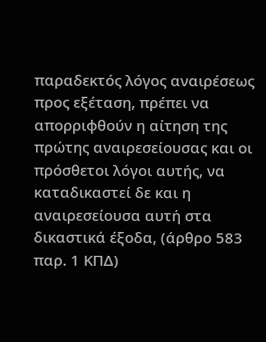παραδεκτός λόγος αναιρέσεως προς εξέταση, πρέπει να απορριφθούν η αίτηση της πρώτης αναιρεσείουσας και οι πρόσθετοι λόγοι αυτής, να καταδικαστεί δε και η αναιρεσείουσα αυτή στα δικαστικά έξοδα, (άρθρο 583 παρ. 1 ΚΠΔ)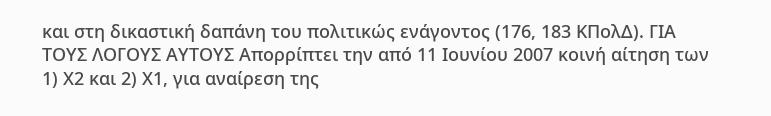και στη δικαστική δαπάνη του πολιτικώς ενάγοντος (176, 183 ΚΠολΔ). ΓΙΑ ΤΟΥΣ ΛΟΓΟΥΣ ΑΥΤΟΥΣ Απορρίπτει την από 11 Ιουνίου 2007 κοινή αίτηση των 1) Χ2 και 2) Χ1, για αναίρεση της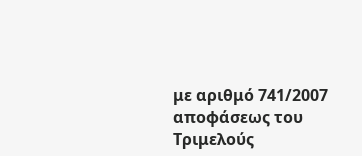με αριθμό 741/2007 αποφάσεως του Τριμελούς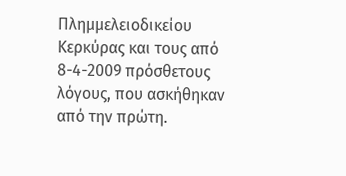Πλημμελειοδικείου Κερκύρας και τους από 8-4-2009 πρόσθετους λόγους, που ασκήθηκαν από την πρώτη.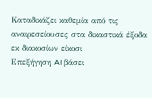Καταδικάζει καθεμία από τις αναιρεσείουσες στα δικαστικά έξοδα εκ διακοσίων είκοσι
Επεξήγηση AI βάσει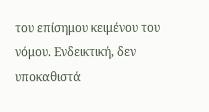του επίσημου κειμένου του νόμου. Ενδεικτική, δεν υποκαθιστά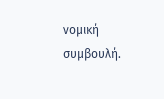νομική συμβουλή.